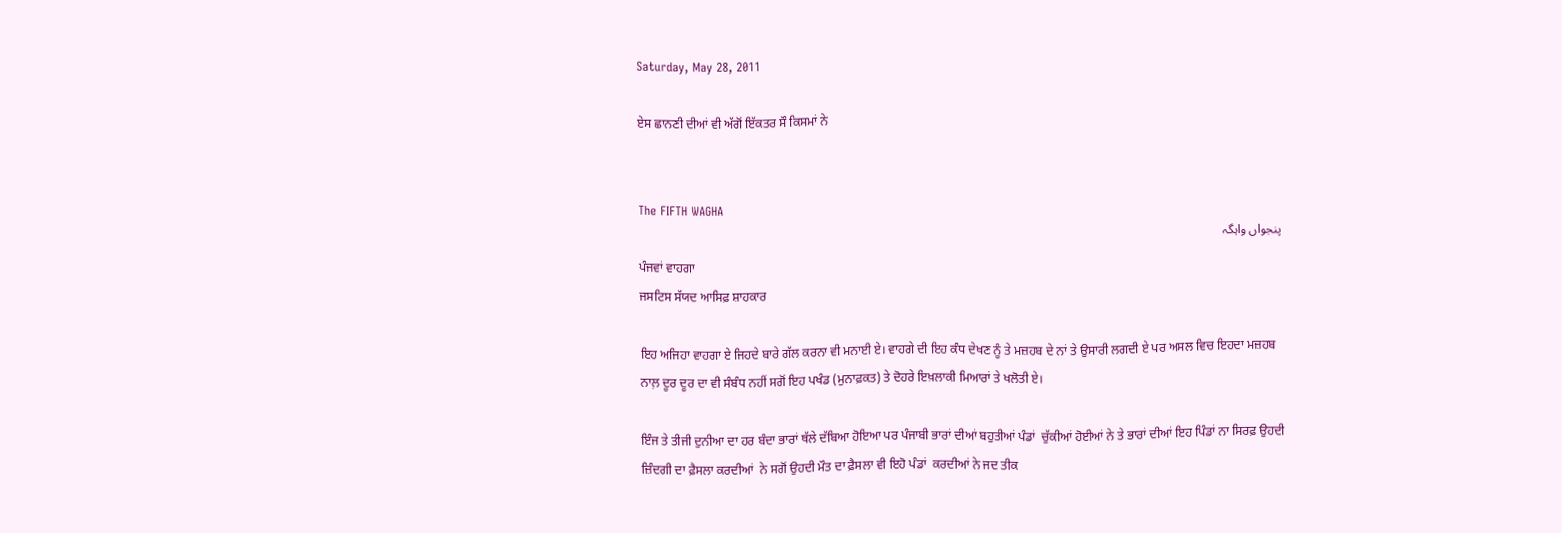Saturday, May 28, 2011

ਏਸ ਛਾਨਣੀ ਦੀਆਂ ਵੀ ਅੱਗੋਂ ਇੱਕਤਰ ਸੌ ਕਿਸਮਾਂ ਨੇ


The FIFTH WAGHA
پنجواں واہگہ
ਪੰਜਵਾਂ ਵਾਹਗਾ
ਜਸਟਿਸ ਸੱਯਦ ਆਸਿਫ਼ ਸ਼ਾਹਕਾਰ

ਇਹ ਅਜਿਹਾ ਵਾਹਗਾ ਏ ਜਿਹਦੇ ਬਾਰੇ ਗੱਲ ਕਰਨਾ ਵੀ ਮਨਾਈ ਏ। ਵਾਹਗੇ ਦੀ ਇਹ ਕੰਧ ਦੇਖਣ ਨੂੰ ਤੇ ਮਜ਼ਹਬ ਦੇ ਨਾਂ ਤੇ ਉਸਾਰੀ ਲਗਦੀ ਏ ਪਰ ਅਸਲ ਵਿਚ ਇਹਦਾ ਮਜ਼ਹਬ ਨਾਲ਼ ਦੂਰ ਦੂਰ ਦਾ ਵੀ ਸੰਬੰਧ ਨਹੀਂ ਸਗੋਂ ਇਹ ਪਖੰਡ (ਮੁਨਾਫ਼ਕਤ) ਤੇ ਦੋਹਰੇ ਇਖ਼ਲਾਕੀ ਮਿਆਰਾਂ ਤੇ ਖਲੋਤੀ ਏ।

ਇੰਜ ਤੇ ਤੀਜੀ ਦੁਨੀਆ ਦਾ ਹਰ ਬੰਦਾ ਭਾਰਾਂ ਥੱਲੇ ਦੱਬਿਆ ਹੋਇਆ ਪਰ ਪੰਜਾਬੀ ਭਾਰਾਂ ਦੀਆਂ ਬਹੁਤੀਆਂ ਪੰਡਾਂ  ਚੁੱਕੀਆਂ ਹੋਈਆਂ ਨੇ ਤੇ ਭਾਰਾਂ ਦੀਆਂ ਇਹ ਪਿੰਡਾਂ ਨਾ ਸਿਰਫ਼ ਉਹਦੀ ਜ਼ਿੰਦਗੀ ਦਾ ਫ਼ੈਸਲਾ ਕਰਦੀਆਂ  ਨੇ ਸਗੋਂ ਉਹਦੀ ਮੌਤ ਦਾ ਫ਼ੈਸਲਾ ਵੀ ਇਹੋ ਪੰਡਾਂ  ਕਰਦੀਆਂ ਨੇ ਜਦ ਤੀਕ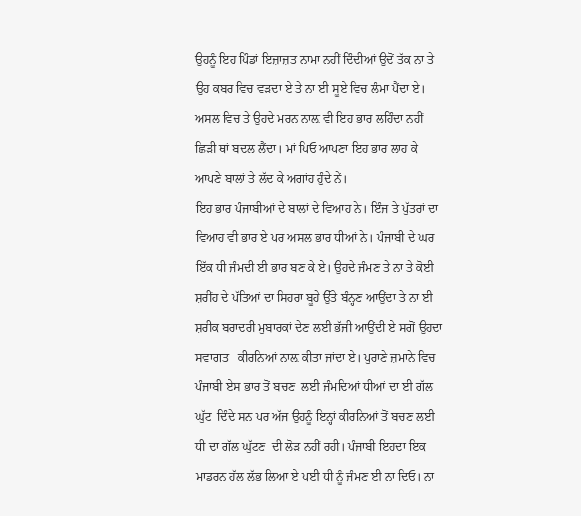ਉਹਨੂੰ ਇਹ ਪਿੰਡਾਂ ਇਜ਼ਾਜ਼ਤ ਨਾਮਾ ਨਹੀਂ ਦਿੰਦੀਆਂ ਉਦੋਂ ਤੱਕ ਨਾ ਤੇ ਉਹ ਕਬਰ ਵਿਚ ਵਡ਼ਦਾ ਏ ਤੇ ਨਾ ਈ ਸੂਏ ਵਿਚ ਲੰਮਾ ਪੈਂਦਾ ਏ। ਅਸਲ ਵਿਚ ਤੇ ਉਹਦੇ ਮਰਨ ਨਾਲ਼ ਵੀ ਇਹ ਭਾਰ ਲਹਿੰਦਾ ਨਹੀਂ ਛਿਡ਼ੀ ਥਾਂ ਬਦਲ ਲੈਂਦਾ। ਮਾਂ ਪਿਓ ਆਪਣਾ ਇਹ ਭਾਰ ਲਾਹ ਕੇ ਆਪਣੇ ਬਾਲਾਂ ਤੇ ਲੱਦ ਕੇ ਅਗਾਂਹ ਹੁੰਦੇ ਨੇਂ।
ਇਹ ਭਾਰ ਪੰਜਾਬੀਆਂ ਦੇ ਬਾਲਾਂ ਦੇ ਵਿਆਹ ਨੇ। ਇੰਜ ਤੇ ਪੁੱਤਰਾਂ ਦਾ ਵਿਆਹ ਵੀ ਭਾਰ ਏ ਪਰ ਅਸਲ ਭਾਰ ਧੀਆਂ ਨੇ। ਪੰਜਾਬੀ ਦੇ ਘਰ ਇੱਕ ਧੀ ਜੰਮਦੀ ਈ ਭਾਰ ਬਣ ਕੇ ਏ। ਉਹਦੇ ਜੰਮਣ ਤੇ ਨਾ ਤੇ ਕੋਈ ਸ਼ਰੀਂਹ ਦੇ ਪੱਤਿਆਂ ਦਾ ਸਿਹਰਾ ਬੂਹੇ ਉੱਤੇ ਬੰਨ੍ਹਣ ਆਉਂਦਾ ਤੇ ਨਾ ਈ ਸ਼ਰੀਕ ਬਰਾਦਰੀ ਮੁਬਾਰਕਾਂ ਦੇਣ ਲਈ ਭੱਜੀ ਆਉਂਦੀ ਏ ਸਗੋਂ ਉਹਦਾ ਸਵਾਗਤ   ਕੀਰਨਿਆਂ ਨਾਲ਼ ਕੀਤਾ ਜਾਂਦਾ ਏ। ਪੁਰਾਣੇ ਜ਼ਮਾਨੇ ਵਿਚ ਪੰਜਾਬੀ ਏਸ ਭਾਰ ਤੋਂ ਬਚਣ  ਲਈ ਜੰਮਦਿਆਂ ਧੀਆਂ ਦਾ ਈ ਗੱਲ ਘੁੱਟ  ਦਿੰਦੇ ਸਨ ਪਰ ਅੱਜ ਉਹਨੂੰ ਇਨ੍ਹਾਂ ਕੀਰਨਿਆਂ ਤੋਂ ਬਚਣ ਲਈ ਧੀ ਦਾ ਗੱਲ ਘੁੱਟਣ  ਦੀ ਲੋਡ਼ ਨਹੀਂ ਰਹੀ। ਪੰਜਾਬੀ ਇਹਦਾ ਇਕ ਮਾਡਰਨ ਹੱਲ ਲੱਭ ਲਿਆ ਏ ਪਈ ਧੀ ਨੂੰ ਜੰਮਣ ਈ ਨਾ ਦਿਓ। ਨਾ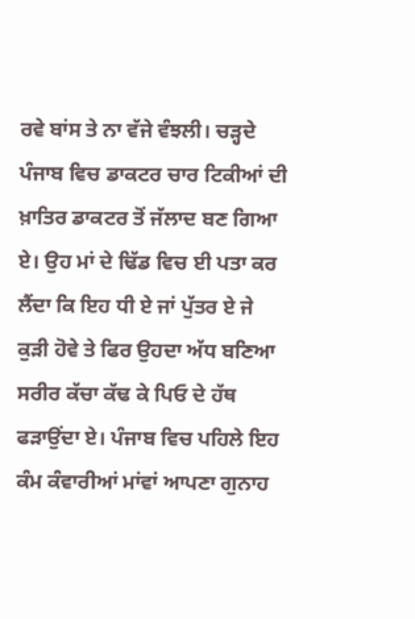ਰਵੇ ਬਾਂਸ ਤੇ ਨਾ ਵੱਜੇ ਵੰਝਲੀ। ਚਡ਼੍ਹਦੇ ਪੰਜਾਬ ਵਿਚ ਡਾਕਟਰ ਚਾਰ ਟਿਕੀਆਂ ਦੀ ਖ਼ਾਤਿਰ ਡਾਕਟਰ ਤੋਂ ਜੱਲਾਦ ਬਣ ਗਿਆ ਏ। ਉਹ ਮਾਂ ਦੇ ਢਿੱਡ ਵਿਚ ਈ ਪਤਾ ਕਰ ਲੈਂਦਾ ਕਿ ਇਹ ਧੀ ਏ ਜਾਂ ਪੁੱਤਰ ਏ ਜੇ ਕੁਡ਼ੀ ਹੋਵੇ ਤੇ ਫਿਰ ਉਹਦਾ ਅੱਧ ਬਣਿਆ ਸਰੀਰ ਕੱਚਾ ਕੱਢ ਕੇ ਪਿਓ ਦੇ ਹੱਥ ਫਡ਼ਾਉਂਦਾ ਏ। ਪੰਜਾਬ ਵਿਚ ਪਹਿਲੇ ਇਹ ਕੰਮ ਕੰਵਾਰੀਆਂ ਮਾਂਵਾਂ ਆਪਣਾ ਗੁਨਾਹ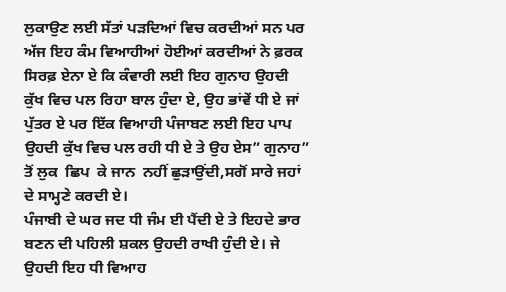ਲੁਕਾਉਣ ਲਈ ਸੱਤਾਂ ਪਡ਼ਦਿਆਂ ਵਿਚ ਕਰਦੀਆਂ ਸਨ ਪਰ ਅੱਜ ਇਹ ਕੰਮ ਵਿਆਹੀਆਂ ਹੋਈਆਂ ਕਰਦੀਆਂ ਨੇ ਫ਼ਰਕ ਸਿਰਫ਼ ਏਨਾ ਏ ਕਿ ਕੰਵਾਰੀ ਲਈ ਇਹ ਗੁਨਾਹ ਉਹਦੀ ਕੁੱਖ ਵਿਚ ਪਲ ਰਿਹਾ ਬਾਲ ਹੁੰਦਾ ਏ, ਉਹ ਭਾਂਵੇਂ ਧੀ ਏ ਜਾਂ ਪੁੱਤਰ ਏ ਪਰ ਇੱਕ ਵਿਆਹੀ ਪੰਜਾਬਣ ਲਈ ਇਹ ਪਾਪ ਉਹਦੀ ਕੁੱਖ ਵਿਚ ਪਲ ਰਹੀ ਧੀ ਏ ਤੇ ਉਹ ਏਸ” ਗੁਨਾਹ” ਤੋਂ ਲੁਕ  ਛਿਪ  ਕੇ ਜਾਨ  ਨਹੀਂ ਛੁਡ਼ਾਉਂਦੀ,ਸਗੋਂ ਸਾਰੇ ਜਹਾਂ ਦੇ ਸਾਮ੍ਹਣੇ ਕਰਦੀ ਏ।
ਪੰਜਾਬੀ ਦੇ ਘਰ ਜਦ ਧੀ ਜੰਮ ਈ ਪੈਂਦੀ ਏ ਤੇ ਇਹਦੇ ਭਾਰ ਬਣਨ ਦੀ ਪਹਿਲੀ ਸ਼ਕਲ ਉਹਦੀ ਰਾਖੀ ਹੁੰਦੀ ਏ। ਜੇ ਉਹਦੀ ਇਹ ਧੀ ਵਿਆਹ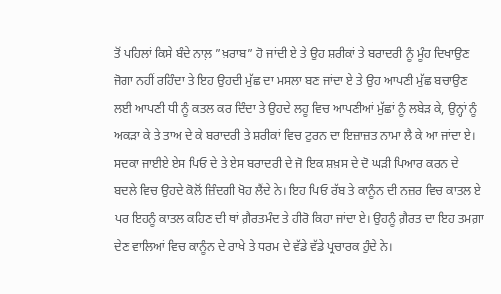ਤੋਂ ਪਹਿਲਾਂ ਕਿਸੇ ਬੰਦੇ ਨਾਲ਼ ”ਖ਼ਰਾਬ” ਹੋ ਜਾਂਦੀ ਏ ਤੇ ਉਹ ਸ਼ਰੀਕਾਂ ਤੇ ਬਰਾਦਰੀ ਨੂੰ ਮੂੰਹ ਦਿਖਾਉਣ ਜੋਗਾ ਨਹੀਂ ਰਹਿੰਦਾ ਤੇ ਇਹ ਉਹਦੀ ਮੁੱਛ ਦਾ ਮਸਲਾ ਬਣ ਜਾਂਦਾ ਏ ਤੇ ਉਹ ਆਪਣੀ ਮੁੱਛ ਬਚਾਉਣ ਲਈ ਆਪਣੀ ਧੀ ਨੂੰ ਕਤਲ ਕਰ ਦਿੰਦਾ ਤੇ ਉਹਦੇ ਲਹੂ ਵਿਚ ਆਪਣੀਆਂ ਮੁੱਛਾਂ ਨੂੰ ਲਬੇਡ਼ ਕੇ, ਉਨ੍ਹਾਂ ਨੂੰ ਅਕਡ਼ਾ ਕੇ ਤੇ ਤਾਅ ਦੇ ਕੇ ਬਰਾਦਰੀ ਤੇ ਸ਼ਰੀਕਾਂ ਵਿਚ ਟੁਰਨ ਦਾ ਇਜ਼ਾਜ਼ਤ ਨਾਮਾ ਲੈ ਕੇ ਆ ਜਾਂਦਾ ਏ। ਸਦਕਾ ਜਾਈਏ ਏਸ ਪਿਓ ਦੇ ਤੇ ਏਸ ਬਰਾਦਰੀ ਦੇ ਜੋ ਇਕ ਸ਼ਖ਼ਸ ਦੇ ਦੋ ਘਡ਼ੀ ਪਿਆਰ ਕਰਨ ਦੇ ਬਦਲੇ ਵਿਚ ਉਹਦੇ ਕੋਲੋਂ ਜ਼ਿੰਦਗੀ ਖੋਹ ਲੈਂਦੇ ਨੇ। ਇਹ ਪਿਓ ਰੱਬ ਤੇ ਕਾਨੂੰਨ ਦੀ ਨਜ਼ਰ ਵਿਚ ਕਾਤਲ ਏ ਪਰ ਇਹਨੂੰ ਕਾਤਲ ਕਹਿਣ ਦੀ ਥਾਂ ਗ਼ੈਰਤਮੰਦ ਤੇ ਹੀਰੋ ਕਿਹਾ ਜਾਂਦਾ ਏ। ਉਹਨੂੰ ਗ਼ੈਰਤ ਦਾ ਇਹ ਤਮਗ਼ਾ ਦੇਣ ਵਾਲਿਆਂ ਵਿਚ ਕਾਨੂੰਨ ਦੇ ਰਾਖੇ ਤੇ ਧਰਮ ਦੇ ਵੱਡੇ ਵੱਡੇ ਪ੍ਰਚਾਰਕ ਹੁੰਦੇ ਨੇ।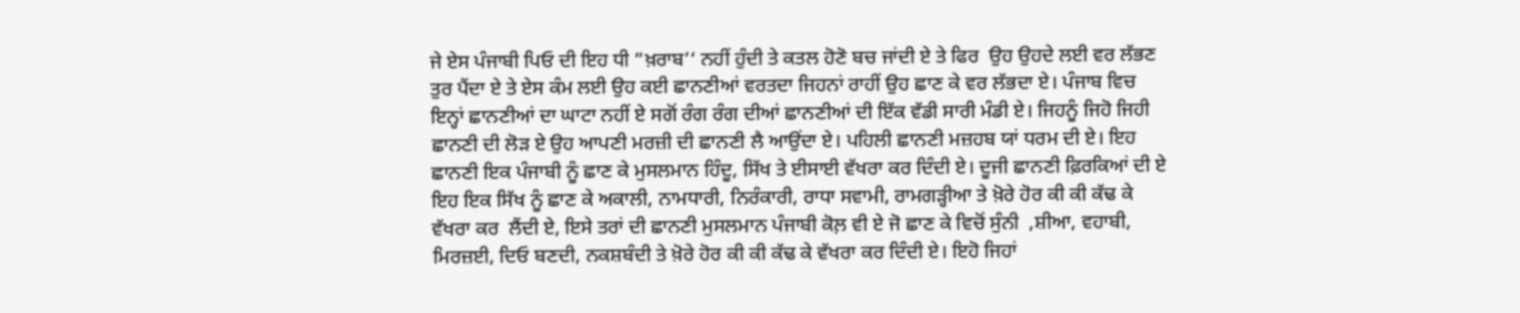ਜੇ ਏਸ ਪੰਜਾਬੀ ਪਿਓ ਦੀ ਇਹ ਧੀ ”ਖ਼ਰਾਬ’‘ ਨਹੀਂ ਹੁੰਦੀ ਤੇ ਕਤਲ ਹੋਣੋ ਬਚ ਜਾਂਦੀ ਏ ਤੇ ਫਿਰ  ਉਹ ਉਹਦੇ ਲਈ ਵਰ ਲੱਭਣ ਤੁਰ ਪੈਂਦਾ ਏ ਤੇ ਏਸ ਕੰਮ ਲਈ ਉਹ ਕਈ ਛਾਨਣੀਆਂ ਵਰਤਦਾ ਜਿਹਨਾਂ ਰਾਹੀਂ ਉਹ ਛਾਣ ਕੇ ਵਰ ਲੱਭਦਾ ਏ। ਪੰਜਾਬ ਵਿਚ ਇਨ੍ਹਾਂ ਛਾਨਣੀਆਂ ਦਾ ਘਾਟਾ ਨਹੀਂ ਏ ਸਗੋਂ ਰੰਗ ਰੰਗ ਦੀਆਂ ਛਾਨਣੀਆਂ ਦੀ ਇੱਕ ਵੱਡੀ ਸਾਰੀ ਮੰਡੀ ਏ। ਜਿਹਨੂੰ ਜਿਹੋ ਜਿਹੀ ਛਾਨਣੀ ਦੀ ਲੋਡ਼ ਏ ਉਹ ਆਪਣੀ ਮਰਜ਼ੀ ਦੀ ਛਾਨਣੀ ਲੈ ਆਉਂਦਾ ਏ। ਪਹਿਲੀ ਛਾਨਣੀ ਮਜ਼ਹਬ ਯਾਂ ਧਰਮ ਦੀ ਏ। ਇਹ ਛਾਨਣੀ ਇਕ ਪੰਜਾਬੀ ਨੂੰ ਛਾਣ ਕੇ ਮੁਸਲਮਾਨ ਹਿੰਦੂ, ਸਿੱਖ ਤੇ ਈਸਾਈ ਵੱਖਰਾ ਕਰ ਦਿੰਦੀ ਏ। ਦੂਜੀ ਛਾਨਣੀ ਫ਼ਿਰਕਿਆਂ ਦੀ ਏ ਇਹ ਇਕ ਸਿੱਖ ਨੂੰ ਛਾਣ ਕੇ ਅਕਾਲੀ, ਨਾਮਧਾਰੀ, ਨਿਰੰਕਾਰੀ, ਰਾਧਾ ਸਵਾਮੀ, ਰਾਮਗਡ਼੍ਹੀਆ ਤੇ ਖ਼ੋਰੇ ਹੋਰ ਕੀ ਕੀ ਕੱਢ ਕੇ ਵੱਖਰਾ ਕਰ  ਲੈਂਦੀ ਏ, ਇਸੇ ਤਰਾਂ ਦੀ ਛਾਨਣੀ ਮੁਸਲਮਾਨ ਪੰਜਾਬੀ ਕੋਲ਼ ਵੀ ਏ ਜੋ ਛਾਣ ਕੇ ਵਿਚੋਂ ਸੁੰਨੀ  ,ਸ਼ੀਆ, ਵਹਾਬੀ, ਮਿਰਜ਼ਈ, ਦਿਓ ਬਣਦੀ, ਨਕਸ਼ਬੰਦੀ ਤੇ ਖ਼ੋਰੇ ਹੋਰ ਕੀ ਕੀ ਕੱਢ ਕੇ ਵੱਖਰਾ ਕਰ ਦਿੰਦੀ ਏ। ਇਹੋ ਜਿਹਾਂ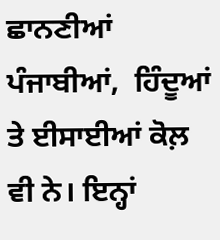ਛਾਨਣੀਆਂ ਪੰਜਾਬੀਆਂ,  ਹਿੰਦੂਆਂ ਤੇ ਈਸਾਈਆਂ ਕੋਲ਼ ਵੀ ਨੇ। ਇਨ੍ਹਾਂ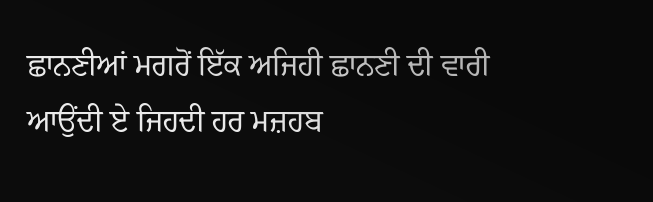ਛਾਨਣੀਆਂ ਮਗਰੋਂ ਇੱਕ ਅਜਿਹੀ ਛਾਨਣੀ ਦੀ ਵਾਰੀ ਆਉਂਦੀ ਏ ਜਿਹਦੀ ਹਰ ਮਜ਼ਹਬ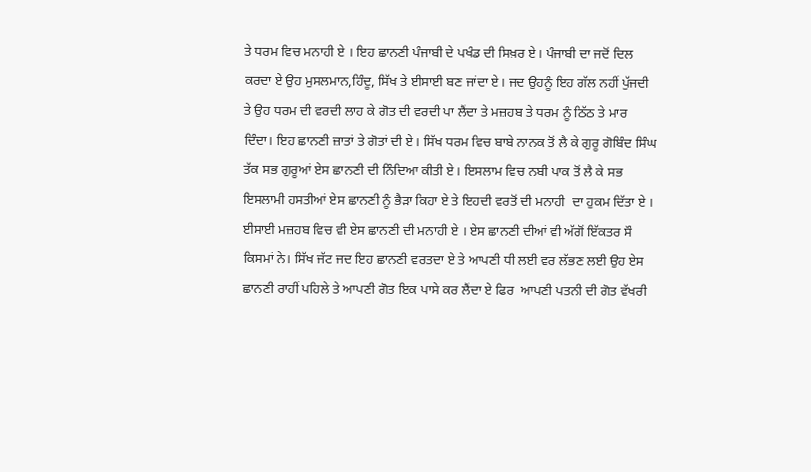ਤੇ ਧਰਮ ਵਿਚ ਮਨਾਹੀ ਏ । ਇਹ ਛਾਨਣੀ ਪੰਜਾਬੀ ਦੇ ਪਖੰਡ ਦੀ ਸਿਖ਼ਰ ਏ। ਪੰਜਾਬੀ ਦਾ ਜਦੋਂ ਦਿਲ ਕਰਦਾ ਏ ਉਹ ਮੁਸਲਮਾਨ,ਹਿੰਦੂ, ਸਿੱਖ ਤੇ ਈਸਾਈ ਬਣ ਜਾਂਦਾ ਏ। ਜਦ ਉਹਨੂੰ ਇਹ ਗੱਲ ਨਹੀਂ ਪੁੱਜਦੀ ਤੇ ਉਹ ਧਰਮ ਦੀ ਵਰਦੀ ਲਾਹ ਕੇ ਗੋਤ ਦੀ ਵਰਦੀ ਪਾ ਲੈਂਦਾ ਤੇ ਮਜ਼ਹਬ ਤੇ ਧਰਮ ਨੂੰ ਠਿੱਠ ਤੇ ਮਾਰ ਦਿੰਦਾ। ਇਹ ਛਾਨਣੀ ਜ਼ਾਤਾਂ ਤੇ ਗੋਤਾਂ ਦੀ ਏ। ਸਿੱਖ ਧਰਮ ਵਿਚ ਬਾਬੇ ਨਾਨਕ ਤੋਂ ਲੈ ਕੇ ਗੁਰੂ ਗੋਬਿੰਦ ਸਿੰਘ ਤੱਕ ਸਭ ਗੁਰੂਆਂ ਏਸ ਛਾਨਣੀ ਦੀ ਨਿੰਦਿਆ ਕੀਤੀ ਏ। ਇਸਲਾਮ ਵਿਚ ਨਬੀ ਪਾਕ ਤੋਂ ਲੈ ਕੇ ਸਭ ਇਸਲਾਮੀ ਹਸਤੀਆਂ ਏਸ ਛਾਨਣੀ ਨੂੰ ਭੈਡ਼ਾ ਕਿਹਾ ਏ ਤੇ ਇਹਦੀ ਵਰਤੋਂ ਦੀ ਮਨਾਹੀ  ਦਾ ਹੁਕਮ ਦਿੱਤਾ ਏ । ਈਸਾਈ ਮਜ਼ਹਬ ਵਿਚ ਵੀ ਏਸ ਛਾਨਣੀ ਦੀ ਮਨਾਹੀ ਏ । ਏਸ ਛਾਨਣੀ ਦੀਆਂ ਵੀ ਅੱਗੋਂ ਇੱਕਤਰ ਸੌ ਕਿਸਮਾਂ ਨੇ। ਸਿੱਖ ਜੱਟ ਜਦ ਇਹ ਛਾਨਣੀ ਵਰਤਦਾ ਏ ਤੇ ਆਪਣੀ ਧੀ ਲਈ ਵਰ ਲੱਭਣ ਲਈ ਉਹ ਏਸ ਛਾਨਣੀ ਰਾਹੀਂ ਪਹਿਲੇ ਤੇ ਆਪਣੀ ਗੋਤ ਇਕ ਪਾਸੇ ਕਰ ਲੈਂਦਾ ਏ ਫਿਰ  ਆਪਣੀ ਪਤਨੀ ਦੀ ਗੋਤ ਵੱਖਰੀ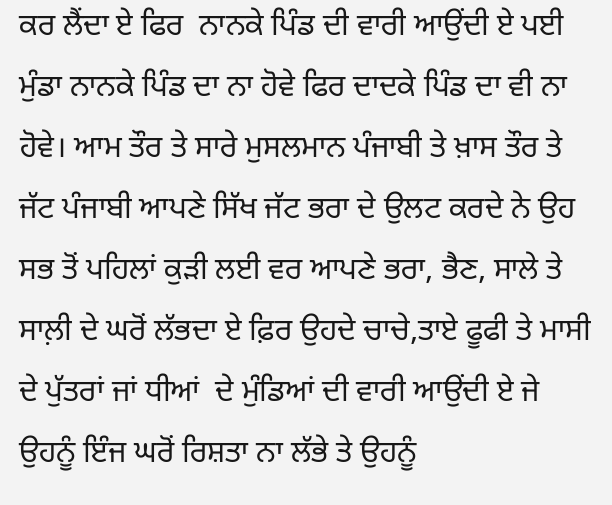ਕਰ ਲੈਂਦਾ ਏ ਫਿਰ  ਨਾਨਕੇ ਪਿੰਡ ਦੀ ਵਾਰੀ ਆਉਂਦੀ ਏ ਪਈ ਮੁੰਡਾ ਨਾਨਕੇ ਪਿੰਡ ਦਾ ਨਾ ਹੋਵੇ ਫਿਰ ਦਾਦਕੇ ਪਿੰਡ ਦਾ ਵੀ ਨਾ ਹੋਵੇ। ਆਮ ਤੌਰ ਤੇ ਸਾਰੇ ਮੁਸਲਮਾਨ ਪੰਜਾਬੀ ਤੇ ਖ਼ਾਸ ਤੌਰ ਤੇ ਜੱਟ ਪੰਜਾਬੀ ਆਪਣੇ ਸਿੱਖ ਜੱਟ ਭਰਾ ਦੇ ਉਲਟ ਕਰਦੇ ਨੇ ਉਹ ਸਭ ਤੋਂ ਪਹਿਲਾਂ ਕੁਡ਼ੀ ਲਈ ਵਰ ਆਪਣੇ ਭਰਾ, ਭੈਣ, ਸਾਲੇ ਤੇ ਸਾਲ਼ੀ ਦੇ ਘਰੋਂ ਲੱਭਦਾ ਏ ਫ਼ਿਰ ਉਹਦੇ ਚਾਚੇ,ਤਾਏ ਫੂਫੀ ਤੇ ਮਾਸੀ ਦੇ ਪੁੱਤਰਾਂ ਜਾਂ ਧੀਆਂ  ਦੇ ਮੁੰਡਿਆਂ ਦੀ ਵਾਰੀ ਆਉਂਦੀ ਏ ਜੇ ਉਹਨੂੰ ਇੰਜ ਘਰੋਂ ਰਿਸ਼ਤਾ ਨਾ ਲੱਭੇ ਤੇ ਉਹਨੂੰ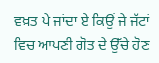ਵਖ਼ਤ ਪੇ ਜਾਂਦਾ ਏ ਕਿਉਂ ਜੇ ਜੱਟਾਂ ਵਿਚ ਆਪਣੀ ਗੋਤ ਦੇ ਉੱਚੇ ਹੋਣ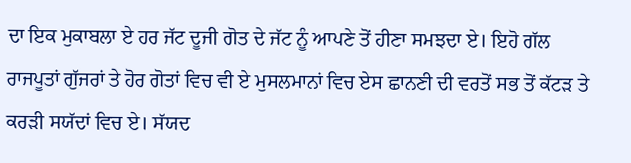ਦਾ ਇਕ ਮੁਕਾਬਲਾ ਏ ਹਰ ਜੱਟ ਦੂਜੀ ਗੋਤ ਦੇ ਜੱਟ ਨੂੰ ਆਪਣੇ ਤੋਂ ਹੀਣਾ ਸਮਝਦਾ ਏ। ਇਹੋ ਗੱਲ ਰਾਜਪੂਤਾਂ ਗੁੱਜਰਾਂ ਤੇ ਹੋਰ ਗੋਤਾਂ ਵਿਚ ਵੀ ਏ ਮੁਸਲਮਾਨਾਂ ਵਿਚ ਏਸ ਛਾਨਣੀ ਦੀ ਵਰਤੋਂ ਸਭ ਤੋਂ ਕੱਟਡ਼ ਤੇ ਕਰਡ਼ੀ ਸਯੱਦਾਂ ਵਿਚ ਏ। ਸੱਯਦ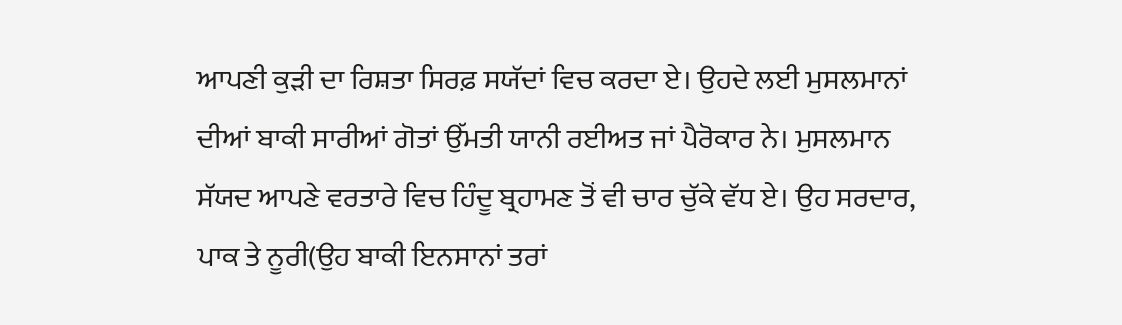ਆਪਣੀ ਕੁਡ਼ੀ ਦਾ ਰਿਸ਼ਤਾ ਸਿਰਫ਼ ਸਯੱਦਾਂ ਵਿਚ ਕਰਦਾ ਏ। ਉਹਦੇ ਲਈ ਮੁਸਲਮਾਨਾਂ ਦੀਆਂ ਬਾਕੀ ਸਾਰੀਆਂ ਗੋਤਾਂ ਉੱਮਤੀ ਯਾਨੀ ਰਈਅਤ ਜਾਂ ਪੈਰੋਕਾਰ ਨੇ। ਮੁਸਲਮਾਨ ਸੱਯਦ ਆਪਣੇ ਵਰਤਾਰੇ ਵਿਚ ਹਿੰਦੂ ਬ੍ਰਹਾਮਣ ਤੋਂ ਵੀ ਚਾਰ ਚੁੱਕੇ ਵੱਧ ਏ। ਉਹ ਸਰਦਾਰ, ਪਾਕ ਤੇ ਨੂਰੀ(ਉਹ ਬਾਕੀ ਇਨਸਾਨਾਂ ਤਰਾਂ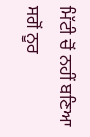ਮਿੱਟੀ ਚੋਂ ਨਹੀਂ ਬਣਿਆ ਸਗੋਂ ਨੂਰ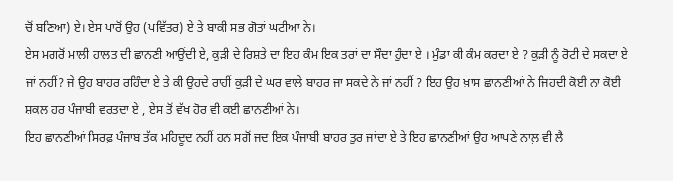ਚੋਂ ਬਣਿਆ) ਏ। ਏਸ ਪਾਰੋਂ ਉਹ (ਪਵਿੱਤਰ) ਏ ਤੇ ਬਾਕੀ ਸਭ ਗੋਤਾਂ ਘਟੀਆ ਨੇ।
ਏਸ ਮਗਰੋਂ ਮਾਲੀ ਹਾਲਤ ਦੀ ਛਾਨਣੀ ਆਉਂਦੀ ਏ, ਕੁਡ਼ੀ ਦੇ ਰਿਸ਼ਤੇ ਦਾ ਇਹ ਕੰਮ ਇਕ ਤਰਾਂ ਦਾ ਸੌਦਾ ਹੁੰਦਾ ਏ । ਮੁੰਡਾ ਕੀ ਕੰਮ ਕਰਦਾ ਏ ? ਕੁਡ਼ੀ ਨੂੰ ਰੋਟੀ ਦੇ ਸਕਦਾ ਏ ਜਾਂ ਨਹੀਂ? ਜੇ ਉਹ ਬਾਹਰ ਰਹਿੰਦਾ ਏ ਤੇ ਕੀ ਉਹਦੇ ਰਾਹੀਂ ਕੁਡ਼ੀ ਦੇ ਘਰ ਵਾਲੇ ਬਾਹਰ ਜਾ ਸਕਦੇ ਨੇ ਜਾਂ ਨਹੀਂ ? ਇਹ ਉਹ ਖ਼ਾਸ ਛਾਨਣੀਆਂ ਨੇ ਜਿਹਦੀ ਕੋਈ ਨਾ ਕੋਈ ਸ਼ਕਲ ਹਰ ਪੰਜਾਬੀ ਵਰਤਦਾ ਏ , ਏਸ ਤੋਂ ਵੱਖ ਹੋਰ ਵੀ ਕਈ ਛਾਨਣੀਆਂ ਨੇ।
ਇਹ ਛਾਨਣੀਆਂ ਸਿਰਫ਼ ਪੰਜਾਬ ਤੱਕ ਮਹਿਦੂਦ ਨਹੀਂ ਹਨ ਸਗੋਂ ਜਦ ਇਕ ਪੰਜਾਬੀ ਬਾਹਰ ਤੁਰ ਜਾਂਦਾ ਏ ਤੇ ਇਹ ਛਾਨਣੀਆਂ ਉਹ ਆਪਣੇ ਨਾਲ਼ ਵੀ ਲੈ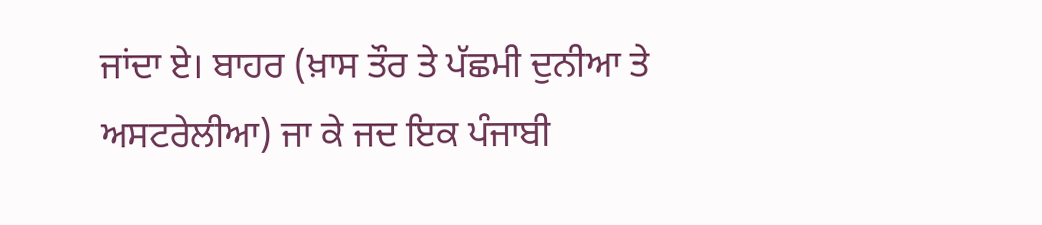ਜਾਂਦਾ ਏ। ਬਾਹਰ (ਖ਼ਾਸ ਤੌਰ ਤੇ ਪੱਛਮੀ ਦੁਨੀਆ ਤੇ ਅਸਟਰੇਲੀਆ) ਜਾ ਕੇ ਜਦ ਇਕ ਪੰਜਾਬੀ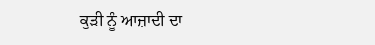ਕੁਡ਼ੀ ਨੂੰ ਆਜ਼ਾਦੀ ਦਾ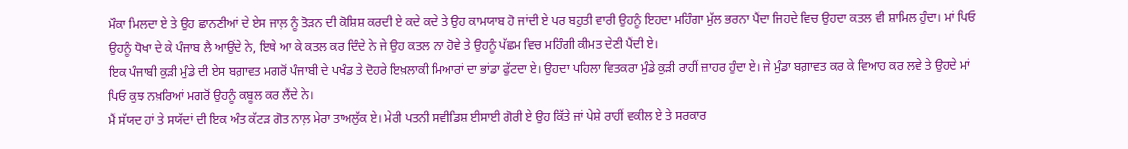ਮੌਕਾ ਮਿਲਦਾ ਏ ਤੇ ਉਹ ਛਾਨਣੀਆਂ ਦੇ ਏਸ ਜਾਲ਼ ਨੂੰ ਤੋਡ਼ਨ ਦੀ ਕੋਸ਼ਿਸ਼ ਕਰਦੀ ਏ ਕਦੇ ਕਦੇ ਤੇ ਉਹ ਕਾਮਯਾਬ ਹੋ ਜਾਂਦੀ ਏ ਪਰ ਬਹੁਤੀ ਵਾਰੀ ਉਹਨੂੰ ਇਹਦਾ ਮਹਿੰਗਾ ਮੁੱਲ ਭਰਨਾ ਪੈਂਦਾ ਜਿਹਦੇ ਵਿਚ ਉਹਦਾ ਕਤਲ ਵੀ ਸ਼ਾਮਿਲ ਹੁੰਦਾ। ਮਾਂ ਪਿਓ ਉਹਨੂੰ ਧੋਖਾ ਦੇ ਕੇ ਪੰਜਾਬ ਲੈ ਆਉਂਦੇ ਨੇ, ਇਥੇ ਆ ਕੇ ਕਤਲ ਕਰ ਦਿੰਦੇ ਨੇ ਜੇ ਉਹ ਕਤਲ ਨਾ ਹੋਵੇ ਤੇ ਉਹਨੂੰ ਪੱਛਮ ਵਿਚ ਮਹਿੰਗੀ ਕੀਮਤ ਦੇਣੀ ਪੈਂਦੀ ਏ।
ਇਕ ਪੰਜਾਬੀ ਕੁਡ਼ੀ ਮੁੰਡੇ ਦੀ ਏਸ ਬਗ਼ਾਵਤ ਮਗਰੋਂ ਪੰਜਾਬੀ ਦੇ ਪਖੰਡ ਤੇ ਦੋਹਰੇ ਇਖ਼ਲਾਕੀ ਮਿਆਰਾਂ ਦਾ ਭਾਂਡਾ ਫੁੱਟਦਾ ਏ। ਉਹਦਾ ਪਹਿਲਾ ਵਿਤਕਰਾ ਮੁੰਡੇ ਕੁਡ਼ੀ ਰਾਹੀਂ ਜ਼ਾਹਰ ਹੁੰਦਾ ਏ। ਜੇ ਮੁੰਡਾ ਬਗ਼ਾਵਤ ਕਰ ਕੇ ਵਿਆਹ ਕਰ ਲਵੇ ਤੇ ਉਹਦੇ ਮਾਂ ਪਿਓ ਕੁਝ ਨਖ਼ਰਿਆਂ ਮਗਰੋਂ ਉਹਨੂੰ ਕਬੂਲ ਕਰ ਲੈਂਦੇ ਨੇ।
ਮੈਂ ਸੱਯਦ ਹਾਂ ਤੇ ਸਯੱਦਾਂ ਦੀ ਇਕ ਅੰਤ ਕੱਟਡ਼ ਗੋਤ ਨਾਲ਼ ਮੇਰਾ ਤਾਅਲੁੱਕ ਏ। ਮੇਰੀ ਪਤਨੀ ਸਵੀਡਿਸ਼ ਈਸਾਈ ਗੋਰੀ ਏ ਉਹ ਕਿੱਤੇ ਜਾਂ ਪੇਸ਼ੇ ਰਾਹੀਂ ਵਕੀਲ ਏ ਤੇ ਸਰਕਾਰ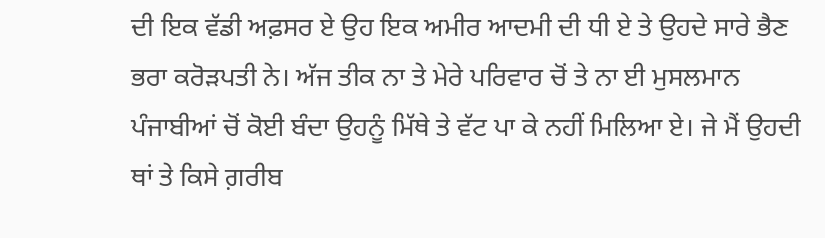ਦੀ ਇਕ ਵੱਡੀ ਅਫ਼ਸਰ ਏ ਉਹ ਇਕ ਅਮੀਰ ਆਦਮੀ ਦੀ ਧੀ ਏ ਤੇ ਉਹਦੇ ਸਾਰੇ ਭੈਣ ਭਰਾ ਕਰੋਡ਼ਪਤੀ ਨੇ। ਅੱਜ ਤੀਕ ਨਾ ਤੇ ਮੇਰੇ ਪਰਿਵਾਰ ਚੋਂ ਤੇ ਨਾ ਈ ਮੁਸਲਮਾਨ ਪੰਜਾਬੀਆਂ ਚੋਂ ਕੋਈ ਬੰਦਾ ਉਹਨੂੰ ਮਿੱਥੇ ਤੇ ਵੱਟ ਪਾ ਕੇ ਨਹੀਂ ਮਿਲਿਆ ਏ। ਜੇ ਮੈਂ ਉਹਦੀ ਥਾਂ ਤੇ ਕਿਸੇ ਗ਼ਰੀਬ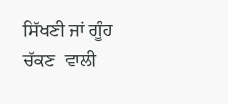ਸਿੱਖਣੀ ਜਾਂ ਗੂੰਹ ਚੱਕਣ  ਵਾਲੀ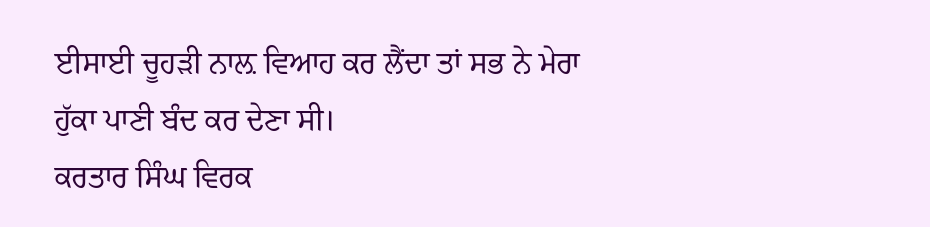ਈਸਾਈ ਚੂਹਡ਼ੀ ਨਾਲ਼ ਵਿਆਹ ਕਰ ਲੈਂਦਾ ਤਾਂ ਸਭ ਨੇ ਮੇਰਾ ਹੁੱਕਾ ਪਾਣੀ ਬੰਦ ਕਰ ਦੇਣਾ ਸੀ।
ਕਰਤਾਰ ਸਿੰਘ ਵਿਰਕ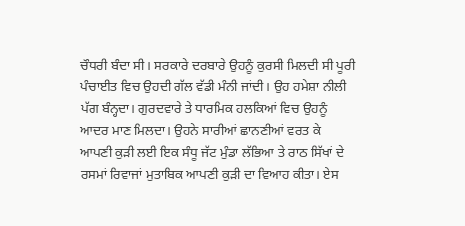ਚੌਧਰੀ ਬੰਦਾ ਸੀ। ਸਰਕਾਰੇ ਦਰਬਾਰੇ ਉਹਨੂੰ ਕੁਰਸੀ ਮਿਲਦੀ ਸੀ ਪੂਰੀ ਪੰਚਾਈਤ ਵਿਚ ਉਹਦੀ ਗੱਲ ਵੱਡੀ ਮੰਨੀ ਜਾਂਦੀ। ਉਹ ਹਮੇਸ਼ਾ ਨੀਲੀ ਪੱਗ ਬੰਨ੍ਹਦਾ। ਗੁਰਦਵਾਰੇ ਤੇ ਧਾਰਮਿਕ ਹਲਕਿਆਂ ਵਿਚ ਉਹਨੂੰ ਆਦਰ ਮਾਣ ਮਿਲਦਾ। ਉਹਨੇ ਸਾਰੀਆਂ ਛਾਨਣੀਆਂ ਵਰਤ ਕੇ ਆਪਣੀ ਕੁਡ਼ੀ ਲਈ ਇਕ ਸੰਧੂ ਜੱਟ ਮੁੰਡਾ ਲੱਭਿਆ ਤੇ ਰਾਠ ਸਿੱਖਾਂ ਦੇ ਰਸਮਾਂ ਰਿਵਾਜਾਂ ਮੁਤਾਬਿਕ ਆਪਣੀ ਕੁਡ਼ੀ ਦਾ ਵਿਆਹ ਕੀਤਾ। ਏਸ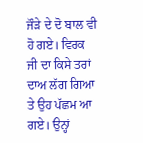ਜੌਡ਼ੇ ਦੇ ਦੋ ਬਾਲ ਵੀ ਹੋ ਗਏ। ਵਿਰਕ ਜੀ ਦਾ ਕਿਸੇ ਤਰਾਂ ਦਾਅ ਲੱਗ ਗਿਆ ਤੇ ਉਹ ਪੱਛਮ ਆ ਗਏ। ਉਨ੍ਹਾਂ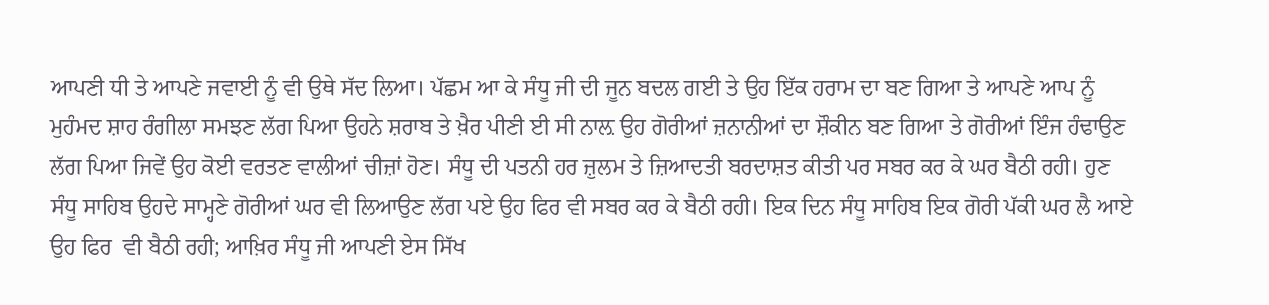ਆਪਣੀ ਧੀ ਤੇ ਆਪਣੇ ਜਵਾਈ ਨੂੰ ਵੀ ਉਥੇ ਸੱਦ ਲਿਆ। ਪੱਛਮ ਆ ਕੇ ਸੰਧੂ ਜੀ ਦੀ ਜੂਨ ਬਦਲ ਗਈ ਤੇ ਉਹ ਇੱਕ ਹਰਾਮ ਦਾ ਬਣ ਗਿਆ ਤੇ ਆਪਣੇ ਆਪ ਨੂੰ ਮੁਹੰਮਦ ਸ਼ਾਹ ਰੰਗੀਲਾ ਸਮਝਣ ਲੱਗ ਪਿਆ ਉਹਨੇ ਸ਼ਰਾਬ ਤੇ ਖ਼ੈਰ ਪੀਣੀ ਈ ਸੀ ਨਾਲ਼ ਉਹ ਗੋਰੀਆਂ ਜ਼ਨਾਨੀਆਂ ਦਾ ਸ਼ੌਕੀਨ ਬਣ ਗਿਆ ਤੇ ਗੋਰੀਆਂ ਇੰਜ ਹੰਢਾਉਣ ਲੱਗ ਪਿਆ ਜਿਵੇਂ ਉਹ ਕੋਈ ਵਰਤਣ ਵਾਲੀਆਂ ਚੀਜ਼ਾਂ ਹੋਣ। ਸੰਧੂ ਦੀ ਪਤਨੀ ਹਰ ਜ਼ੁਲਮ ਤੇ ਜ਼ਿਆਦਤੀ ਬਰਦਾਸ਼ਤ ਕੀਤੀ ਪਰ ਸਬਰ ਕਰ ਕੇ ਘਰ ਬੈਠੀ ਰਹੀ। ਹੁਣ ਸੰਧੂ ਸਾਹਿਬ ਉਹਦੇ ਸਾਮ੍ਹਣੇ ਗੋਰੀਆਂ ਘਰ ਵੀ ਲਿਆਉਣ ਲੱਗ ਪਏ ਉਹ ਫਿਰ ਵੀ ਸਬਰ ਕਰ ਕੇ ਬੈਠੀ ਰਹੀ। ਇਕ ਦਿਨ ਸੰਧੂ ਸਾਹਿਬ ਇਕ ਗੋਰੀ ਪੱਕੀ ਘਰ ਲੈ ਆਏ ਉਹ ਫਿਰ  ਵੀ ਬੈਠੀ ਰਹੀ; ਆਖ਼ਿਰ ਸੰਧੂ ਜੀ ਆਪਣੀ ਏਸ ਸਿੱਖ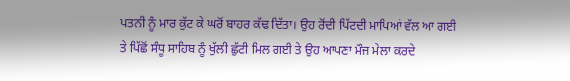ਪਤਨੀ ਨੂੰ ਮਾਰ ਕੁੱਟ ਕੇ ਘਰੋਂ ਬਾਹਰ ਕੱਢ ਦਿੱਤਾ। ਉਹ ਰੋਂਦੀ ਪਿੱਟਦੀ ਮਾਪਿਆਂ ਵੱਲ ਆ ਗਈ ਤੇ ਪਿੱਛੋਂ ਸੰਧੂ ਸਾਹਿਬ ਨੂੰ ਖੁੱਲੀ ਛੁੱਟੀ ਮਿਲ ਗਈ ਤੇ ਉਹ ਆਪਣਾ ਮੌਜ ਮੇਲਾ ਕਰਦੇ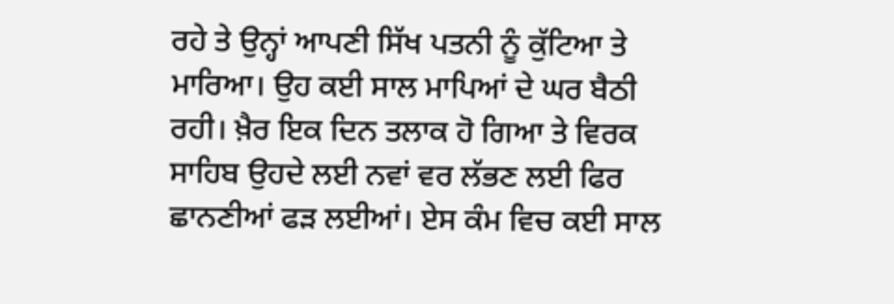ਰਹੇ ਤੇ ਉਨ੍ਹਾਂ ਆਪਣੀ ਸਿੱਖ ਪਤਨੀ ਨੂੰ ਕੁੱਟਿਆ ਤੇ ਮਾਰਿਆ। ਉਹ ਕਈ ਸਾਲ ਮਾਪਿਆਂ ਦੇ ਘਰ ਬੈਠੀ ਰਹੀ। ਖ਼ੈਰ ਇਕ ਦਿਨ ਤਲਾਕ ਹੋ ਗਿਆ ਤੇ ਵਿਰਕ ਸਾਹਿਬ ਉਹਦੇ ਲਈ ਨਵਾਂ ਵਰ ਲੱਭਣ ਲਈ ਫਿਰ ਛਾਨਣੀਆਂ ਫਡ਼ ਲਈਆਂ। ਏਸ ਕੰਮ ਵਿਚ ਕਈ ਸਾਲ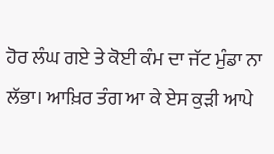ਹੋਰ ਲੰਘ ਗਏ ਤੇ ਕੋਈ ਕੰਮ ਦਾ ਜੱਟ ਮੁੰਡਾ ਨਾ ਲੱਭਾ। ਆਖ਼ਿਰ ਤੰਗ ਆ ਕੇ ਏਸ ਕੁਡ਼ੀ ਆਪੇ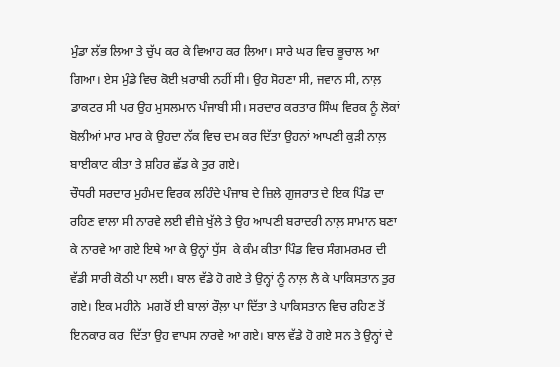ਮੁੰਡਾ ਲੱਭ ਲਿਆ ਤੇ ਚੁੱਪ ਕਰ ਕੇ ਵਿਆਹ ਕਰ ਲਿਆ। ਸਾਰੇ ਘਰ ਵਿਚ ਭੂਚਾਲ ਆ ਗਿਆ। ਏਸ ਮੁੰਡੇ ਵਿਚ ਕੋਈ ਖ਼ਰਾਬੀ ਨਹੀਂ ਸੀ। ਉਹ ਸੋਹਣਾ ਸੀ, ਜਵਾਨ ਸੀ, ਨਾਲ਼ ਡਾਕਟਰ ਸੀ ਪਰ ਉਹ ਮੁਸਲਮਾਨ ਪੰਜਾਬੀ ਸੀ। ਸਰਦਾਰ ਕਰਤਾਰ ਸਿੰਘ ਵਿਰਕ ਨੂੰ ਲੋਕਾਂ ਬੋਲੀਆਂ ਮਾਰ ਮਾਰ ਕੇ ਉਹਦਾ ਨੱਕ ਵਿਚ ਦਮ ਕਰ ਦਿੱਤਾ ਉਹਨਾਂ ਆਪਣੀ ਕੁਡ਼ੀ ਨਾਲ਼ ਬਾਈਕਾਟ ਕੀਤਾ ਤੇ ਸ਼ਹਿਰ ਛੱਡ ਕੇ ਤੁਰ ਗਏ।
ਚੌਧਰੀ ਸਰਦਾਰ ਮੁਹੰਮਦ ਵਿਰਕ ਲਹਿੰਦੇ ਪੰਜਾਬ ਦੇ ਜ਼ਿਲੇ ਗੁਜਰਾਤ ਦੇ ਇਕ ਪਿੰਡ ਦਾ ਰਹਿਣ ਵਾਲਾ ਸੀ ਨਾਰਵੇ ਲਈ ਵੀਜ਼ੇ ਖੁੱਲੇ ਤੇ ਉਹ ਆਪਣੀ ਬਰਾਦਰੀ ਨਾਲ਼ ਸਾਮਾਨ ਬਣਾ ਕੇ ਨਾਰਵੇ ਆ ਗਏ ਇਥੇ ਆ ਕੇ ਉਨ੍ਹਾਂ ਧੁੱਸ  ਕੇ ਕੰਮ ਕੀਤਾ ਪਿੰਡ ਵਿਚ ਸੰਗਮਰਮਰ ਦੀ ਵੱਡੀ ਸਾਰੀ ਕੋਠੀ ਪਾ ਲਈ। ਬਾਲ ਵੱਡੇ ਹੋ ਗਏ ਤੇ ਉਨ੍ਹਾਂ ਨੂੰ ਨਾਲ਼ ਲੈ ਕੇ ਪਾਕਿਸਤਾਨ ਤੁਰ ਗਏ। ਇਕ ਮਹੀਨੇ  ਮਗਰੋਂ ਈ ਬਾਲਾਂ ਰੌਲ਼ਾ ਪਾ ਦਿੱਤਾ ਤੇ ਪਾਕਿਸਤਾਨ ਵਿਚ ਰਹਿਣ ਤੋਂ ਇਨਕਾਰ ਕਰ  ਦਿੱਤਾ ਉਹ ਵਾਪਸ ਨਾਰਵੇ ਆ ਗਏ। ਬਾਲ ਵੱਡੇ ਹੋ ਗਏ ਸਨ ਤੇ ਉਨ੍ਹਾਂ ਦੇ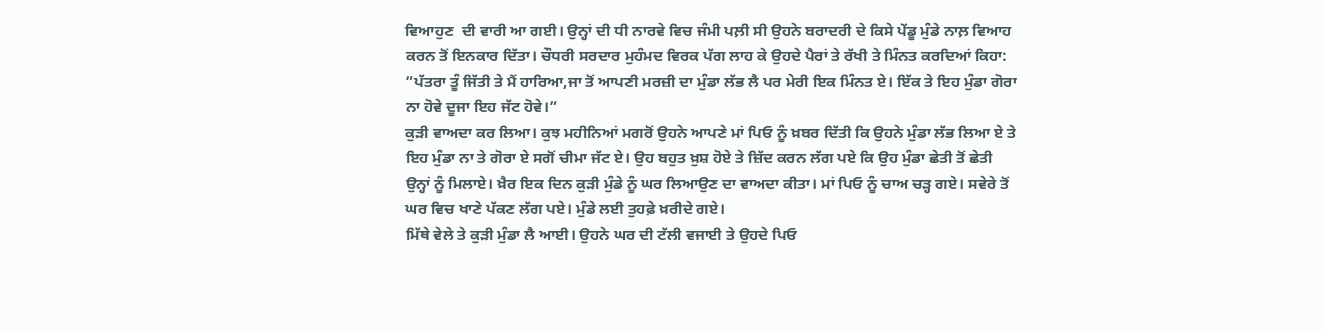ਵਿਆਹੁਣ  ਦੀ ਵਾਰੀ ਆ ਗਈ। ਉਨ੍ਹਾਂ ਦੀ ਧੀ ਨਾਰਵੇ ਵਿਚ ਜੰਮੀ ਪਲ਼ੀ ਸੀ ਉਹਨੇ ਬਰਾਦਰੀ ਦੇ ਕਿਸੇ ਪੇਂਡੂ ਮੁੰਡੇ ਨਾਲ਼ ਵਿਆਹ ਕਰਨ ਤੋਂ ਇਨਕਾਰ ਦਿੱਤਾ। ਚੌਧਰੀ ਸਰਦਾਰ ਮੁਹੰਮਦ ਵਿਰਕ ਪੱਗ ਲਾਹ ਕੇ ਉਹਦੇ ਪੈਰਾਂ ਤੇ ਰੱਖੀ ਤੇ ਮਿੰਨਤ ਕਰਦਿਆਂ ਕਿਹਾ: ”ਪੱਤਰਾ ਤੂੰ ਜਿੱਤੀ ਤੇ ਮੈਂ ਹਾਰਿਆ,ਜਾ ਤੋਂ ਆਪਣੀ ਮਰਜ਼ੀ ਦਾ ਮੁੰਡਾ ਲੱਭ ਲੈ ਪਰ ਮੇਰੀ ਇਕ ਮਿੰਨਤ ਏ। ਇੱਕ ਤੇ ਇਹ ਮੁੰਡਾ ਗੋਰਾ ਨਾ ਹੋਵੇ ਦੂਜਾ ਇਹ ਜੱਟ ਹੋਵੇ।”
ਕੁਡ਼ੀ ਵਾਅਦਾ ਕਰ ਲਿਆ। ਕੁਝ ਮਹੀਨਿਆਂ ਮਗਰੋਂ ਉਹਨੇ ਆਪਣੇ ਮਾਂ ਪਿਓ ਨੂੰ ਖ਼ਬਰ ਦਿੱਤੀ ਕਿ ਉਹਨੇ ਮੁੰਡਾ ਲੱਭ ਲਿਆ ਏ ਤੇ ਇਹ ਮੁੰਡਾ ਨਾ ਤੇ ਗੋਰਾ ਏ ਸਗੋਂ ਚੀਮਾ ਜੱਟ ਏ। ਉਹ ਬਹੁਤ ਖ਼ੁਸ਼ ਹੋਏ ਤੇ ਜ਼ਿੱਦ ਕਰਨ ਲੱਗ ਪਏ ਕਿ ਉਹ ਮੁੰਡਾ ਛੇਤੀ ਤੋਂ ਛੇਤੀ ਉਨ੍ਹਾਂ ਨੂੰ ਮਿਲਾਏ। ਖ਼ੈਰ ਇਕ ਦਿਨ ਕੁਡ਼ੀ ਮੁੰਡੇ ਨੂੰ ਘਰ ਲਿਆਉਣ ਦਾ ਵਾਅਦਾ ਕੀਤਾ। ਮਾਂ ਪਿਓ ਨੂੰ ਚਾਅ ਚਡ਼੍ਹ ਗਏ। ਸਵੇਰੇ ਤੋਂ  ਘਰ ਵਿਚ ਖਾਣੇ ਪੱਕਣ ਲੱਗ ਪਏ। ਮੁੰਡੇ ਲਈ ਤੁਹਫ਼ੇ ਖ਼ਰੀਦੇ ਗਏ।
ਮਿੱਥੇ ਵੇਲੇ ਤੇ ਕੁਡ਼ੀ ਮੁੰਡਾ ਲੈ ਆਈ। ਉਹਨੇ ਘਰ ਦੀ ਟੱਲੀ ਵਜਾਈ ਤੇ ਉਹਦੇ ਪਿਓ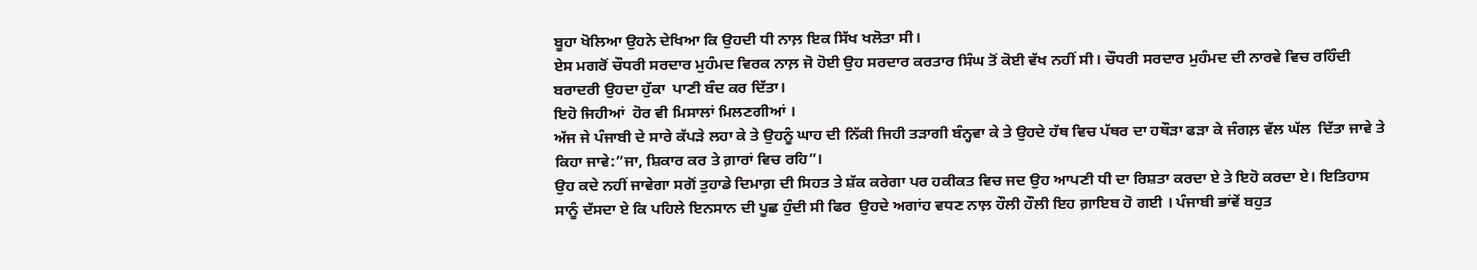ਬੂਹਾ ਖੋਲਿਆ ਉਹਨੇ ਦੇਖਿਆ ਕਿ ਉਹਦੀ ਧੀ ਨਾਲ਼ ਇਕ ਸਿੱਖ ਖਲੋਤਾ ਸੀ।
ਏਸ ਮਗਰੋਂ ਚੌਧਰੀ ਸਰਦਾਰ ਮੁਹੰਮਦ ਵਿਰਕ ਨਾਲ਼ ਜੋ ਹੋਈ ਉਹ ਸਰਦਾਰ ਕਰਤਾਰ ਸਿੰਘ ਤੋਂ ਕੋਈ ਵੱਖ ਨਹੀਂ ਸੀ। ਚੌਧਰੀ ਸਰਦਾਰ ਮੁਹੰਮਦ ਦੀ ਨਾਰਵੇ ਵਿਚ ਰਹਿੰਦੀ ਬਰਾਦਰੀ ਉਹਦਾ ਹੁੱਕਾ  ਪਾਣੀ ਬੰਦ ਕਰ ਦਿੱਤਾ।
ਇਹੋ ਜਿਹੀਆਂ  ਹੋਰ ਵੀ ਮਿਸਾਲਾਂ ਮਿਲਣਗੀਆਂ ।
ਅੱਜ ਜੇ ਪੰਜਾਬੀ ਦੇ ਸਾਰੇ ਕੱਪਡ਼ੇ ਲਹਾ ਕੇ ਤੇ ਉਹਨੂੰ ਘਾਹ ਦੀ ਨਿੱਕੀ ਜਿਹੀ ਤਡ਼ਾਗੀ ਬੰਨ੍ਹਵਾ ਕੇ ਤੇ ਉਹਦੇ ਹੱਥ ਵਿਚ ਪੱਥਰ ਦਾ ਹਥੌਡ਼ਾ ਫਡ਼ਾ ਕੇ ਜੰਗਲ਼ ਵੱਲ ਘੱਲ  ਦਿੱਤਾ ਜਾਵੇ ਤੇ ਕਿਹਾ ਜਾਵੇ:”ਜਾ, ਸ਼ਿਕਾਰ ਕਰ ਤੇ ਗ਼ਾਰਾਂ ਵਿਚ ਰਹਿ”।
ਉਹ ਕਦੇ ਨਹੀਂ ਜਾਵੇਗਾ ਸਗੋਂ ਤੁਹਾਡੇ ਦਿਮਾਗ਼ ਦੀ ਸਿਹਤ ਤੇ ਸ਼ੱਕ ਕਰੇਗਾ ਪਰ ਹਕੀਕਤ ਵਿਚ ਜਦ ਉਹ ਆਪਣੀ ਧੀ ਦਾ ਰਿਸ਼ਤਾ ਕਰਦਾ ਏ ਤੇ ਇਹੋ ਕਰਦਾ ਏ। ਇਤਿਹਾਸ ਸਾਨੂੰ ਦੱਸਦਾ ਏ ਕਿ ਪਹਿਲੇ ਇਨਸਾਨ ਦੀ ਪੂਛ ਹੁੰਦੀ ਸੀ ਫਿਰ  ਉਹਦੇ ਅਗਾਂਹ ਵਧਣ ਨਾਲ਼ ਹੌਲੀ ਹੌਲੀ ਇਹ ਗ਼ਾਇਬ ਹੋ ਗਈ । ਪੰਜਾਬੀ ਭਾਂਵੇਂ ਬਹੁਤ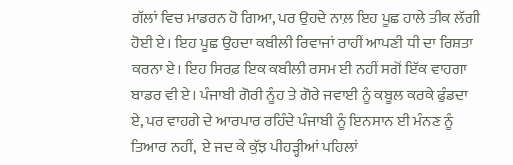ਗੱਲਾਂ ਵਿਚ ਮਾਡਰਨ ਹੋ ਗਿਆ, ਪਰ ਉਹਦੇ ਨਾਲ਼ ਇਹ ਪੂਛ ਹਾਲੇ ਤੀਕ ਲੱਗੀ ਹੋਈ ਏ। ਇਹ ਪੂਛ ਉਹਦਾ ਕਬੀਲੀ ਰਿਵਾਜਾਂ ਰਾਹੀਂ ਆਪਣੀ ਧੀ ਦਾ ਰਿਸ਼ਤਾ ਕਰਨਾ ਏ। ਇਹ ਸਿਰਫ਼ ਇਕ ਕਬੀਲੀ ਰਸਮ ਈ ਨਹੀਂ ਸਗੋਂ ਇੱਕ ਵਾਹਗਾ ਬਾਡਰ ਵੀ ਏ। ਪੰਜਾਬੀ ਗੋਰੀ ਨੂੰਹ ਤੇ ਗੋਰੇ ਜਵਾਈ ਨੂੰ ਕਬੂਲ ਕਰਕੇ ਫੁੰਡਦਾ ਏ, ਪਰ ਵਾਹਗੇ ਦੇ ਆਰਪਾਰ ਰਹਿੰਦੇ ਪੰਜਾਬੀ ਨੂੰ ਇਨਸਾਨ ਈ ਮੰਨਣ ਨੂੰ ਤਿਆਰ ਨਹੀਂ,  ਏ ਜਦ ਕੇ ਕੁੱਝ ਪੀਹਡ਼੍ਹੀਆਂ ਪਹਿਲਾਂ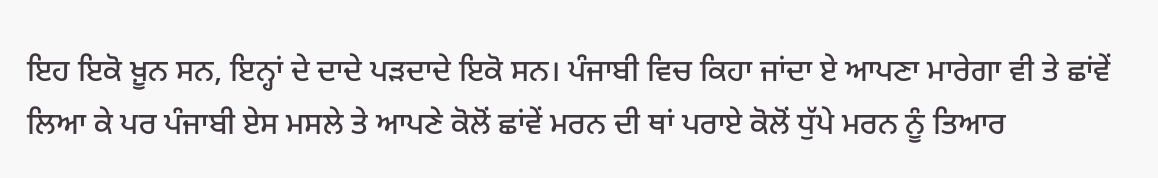ਇਹ ਇਕੋ ਖ਼ੂਨ ਸਨ, ਇਨ੍ਹਾਂ ਦੇ ਦਾਦੇ ਪਡ਼ਦਾਦੇ ਇਕੋ ਸਨ। ਪੰਜਾਬੀ ਵਿਚ ਕਿਹਾ ਜਾਂਦਾ ਏ ਆਪਣਾ ਮਾਰੇਗਾ ਵੀ ਤੇ ਛਾਂਵੇਂ ਲਿਆ ਕੇ ਪਰ ਪੰਜਾਬੀ ਏਸ ਮਸਲੇ ਤੇ ਆਪਣੇ ਕੋਲੋਂ ਛਾਂਵੇਂ ਮਰਨ ਦੀ ਥਾਂ ਪਰਾਏ ਕੋਲੋਂ ਧੁੱਪੇ ਮਰਨ ਨੂੰ ਤਿਆਰ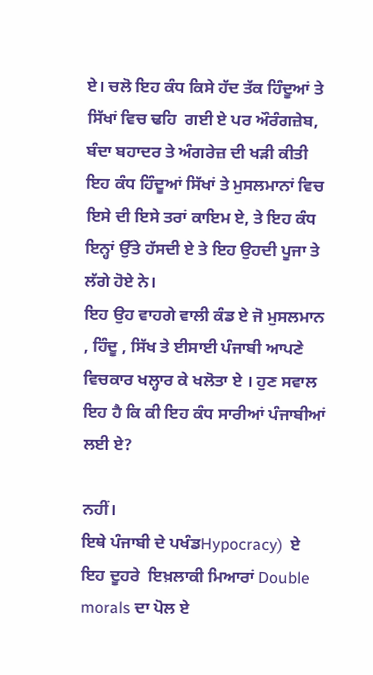ਏ। ਚਲੋ ਇਹ ਕੰਧ ਕਿਸੇ ਹੱਦ ਤੱਕ ਹਿੰਦੂਆਂ ਤੇ ਸਿੱਖਾਂ ਵਿਚ ਢਹਿ  ਗਈ ਏ ਪਰ ਔਰੰਗਜ਼ੇਬ, ਬੰਦਾ ਬਹਾਦਰ ਤੇ ਅੰਗਰੇਜ਼ ਦੀ ਖਡ਼ੀ ਕੀਤੀ ਇਹ ਕੰਧ ਹਿੰਦੂਆਂ ਸਿੱਖਾਂ ਤੇ ਮੁਸਲਮਾਨਾਂ ਵਿਚ ਇਸੇ ਦੀ ਇਸੇ ਤਰਾਂ ਕਾਇਮ ਏ, ਤੇ ਇਹ ਕੰਧ ਇਨ੍ਹਾਂ ਉੱਤੇ ਹੱਸਦੀ ਏ ਤੇ ਇਹ ਉਹਦੀ ਪੂਜਾ ਤੇ ਲੱਗੇ ਹੋਏ ਨੇ।
ਇਹ ਉਹ ਵਾਹਗੇ ਵਾਲੀ ਕੰਡ ਏ ਜੋ ਮੁਸਲਮਾਨ , ਹਿੰਦੂ , ਸਿੱਖ ਤੇ ਈਸਾਈ ਪੰਜਾਬੀ ਆਪਣੇ ਵਿਚਕਾਰ ਖਲ੍ਹਾਰ ਕੇ ਖਲੋਤਾ ਏ । ਹੁਣ ਸਵਾਲ ਇਹ ਹੈ ਕਿ ਕੀ ਇਹ ਕੰਧ ਸਾਰੀਆਂ ਪੰਜਾਬੀਆਂ ਲਈ ਏ?

ਨਹੀਂ।
ਇਥੇ ਪੰਜਾਬੀ ਦੇ ਪਖੰਡHypocracy)  ਏ  ਇਹ ਦੂਹਰੇ  ਇਖ਼ਲਾਕੀ ਮਿਆਰਾਂ Double morals ਦਾ ਪੋਲ ਏ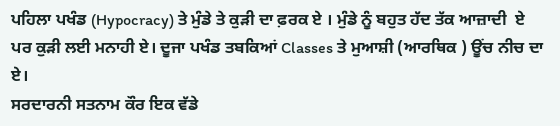ਪਹਿਲਾ ਪਖੰਡ (Hypocracy) ਤੇ ਮੁੰਡੇ ਤੇ ਕੁਡ਼ੀ ਦਾ ਫ਼ਰਕ ਏ । ਮੁੰਡੇ ਨੂੰ ਬਹੁਤ ਹੱਦ ਤੱਕ ਆਜ਼ਾਦੀ  ਏ ਪਰ ਕੁਡ਼ੀ ਲਈ ਮਨਾਹੀ ਏ। ਦੂਜਾ ਪਖੰਡ ਤਬਕਿਆਂ Classes ਤੇ ਮੁਆਸ਼ੀ (ਆਰਥਿਕ ) ਊਂਚ ਨੀਚ ਦਾ ਏ।
ਸਰਦਾਰਨੀ ਸਤਨਾਮ ਕੌਰ ਇਕ ਵੱਡੇ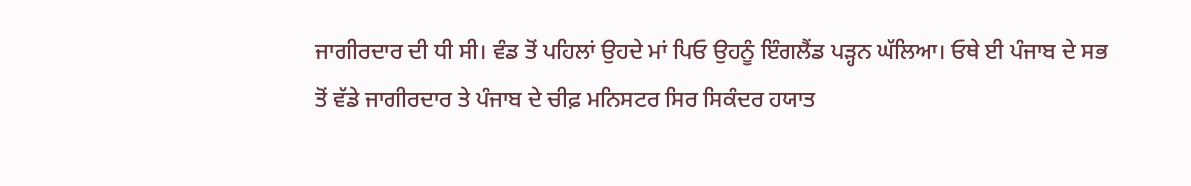ਜਾਗੀਰਦਾਰ ਦੀ ਧੀ ਸੀ। ਵੰਡ ਤੋਂ ਪਹਿਲਾਂ ਉਹਦੇ ਮਾਂ ਪਿਓ ਉਹਨੂੰ ਇੰਗਲੈਂਡ ਪਡ਼੍ਹਨ ਘੱਲਿਆ। ਓਥੇ ਈ ਪੰਜਾਬ ਦੇ ਸਭ ਤੋਂ ਵੱਡੇ ਜਾਗੀਰਦਾਰ ਤੇ ਪੰਜਾਬ ਦੇ ਚੀਫ਼ ਮਨਿਸਟਰ ਸਿਰ ਸਿਕੰਦਰ ਹਯਾਤ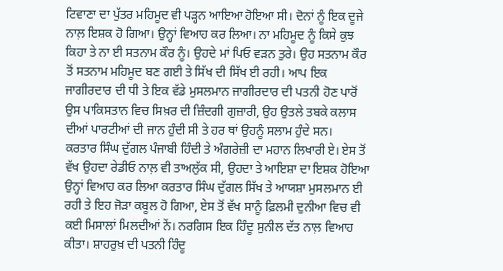ਟਿਵਾਣਾ ਦਾ ਪੁੱਤਰ ਮਹਿਮੂਦ ਵੀ ਪਡ਼੍ਹਨ ਆਇਆ ਹੋਇਆ ਸੀ। ਦੋਨਾਂ ਨੂੰ ਇਕ ਦੂਜੇ ਨਾਲ਼ ਇਸ਼ਕ ਹੋ ਗਿਆ। ਉਨ੍ਹਾਂ ਵਿਆਹ ਕਰ ਲਿਆ। ਨਾ ਮਹਿਮੂਦ ਨੂੰ ਕਿਸੇ ਕੁਝ ਕਿਹਾ ਤੇ ਨਾ ਈ ਸਤਨਾਮ ਕੌਰ ਨੂੰ। ਉਹਦੇ ਮਾਂ ਪਿਓ ਵਡ਼ਨ ਤੁਰੇ। ਉਹ ਸਤਨਾਮ ਕੌਰ ਤੋਂ ਸਤਨਾਮ ਮਹਿਮੂਦ ਬਣ ਗਈ ਤੇ ਸਿੱਖ ਦੀ ਸਿੱਖ ਈ ਰਹੀ। ਆਪ ਇਕ ਜਾਗੀਰਦਾਰ ਦੀ ਧੀ ਤੇ ਇਕ ਵੱਡੇ ਮੁਸਲਮਾਨ ਜਾਗੀਰਦਾਰ ਦੀ ਪਤਨੀ ਹੋਣ ਪਾਰੋਂ ਉਸ ਪਾਕਿਸਤਾਨ ਵਿਚ ਸਿਖ਼ਰ ਦੀ ਜ਼ਿੰਦਗੀ ਗੁਜ਼ਾਰੀ, ਉਹ ਉਤਲੇ ਤਬਕੇ ਕਲਾਸ ਦੀਆਂ ਪਾਰਟੀਆਂ ਦੀ ਜਾਨ ਹੁੰਦੀ ਸੀ ਤੇ ਹਰ ਥਾਂ ਉਹਨੂੰ ਸਲਾਮ ਹੁੰਦੇ ਸਨ।
ਕਰਤਾਰ ਸਿੰਘ ਦੁੱਗਲ ਪੰਜਾਬੀ ਹਿੰਦੀ ਤੇ ਅੰਗਰੇਜ਼ੀ ਦਾ ਮਹਾਨ ਲਿਖਾਰੀ ਏ। ਏਸ ਤੋਂ ਵੱਖ ਉਹਦਾ ਰੇਡੀਓ ਨਾਲ਼ ਵੀ ਤਾਅਲੁੱਕ ਸੀ, ਉਹਦਾ ਤੇ ਆਇਸ਼ਾ ਦਾ ਇਸ਼ਕ ਹੋਇਆ ਉਨ੍ਹਾਂ ਵਿਆਹ ਕਰ ਲਿਆ ਕਰਤਾਰ ਸਿੰਘ ਦੁੱਗਲ ਸਿੱਖ ਤੇ ਆਯਸ਼ਾ ਮੁਸਲਮਾਨ ਈ ਰਹੀ ਤੇ ਇਹ ਜੋਡ਼ਾ ਕਬੂਲ ਹੋ ਗਿਆ, ਏਸ ਤੋਂ ਵੱਖ ਸਾਨੂੰ ਫ਼ਿਲਮੀ ਦੁਨੀਆ ਵਿਚ ਵੀ ਕਈ ਮਿਸਾਲਾਂ ਮਿਲਦੀਆਂ ਨੇਂ। ਨਰਗਿਸ ਇਕ ਹਿੰਦੂ ਸੁਨੀਲ ਦੱਤ ਨਾਲ਼ ਵਿਆਹ ਕੀਤਾ। ਸ਼ਾਹਰੁਖ਼ ਦੀ ਪਤਨੀ ਹਿੰਦੂ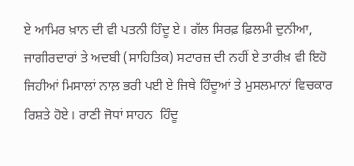ਏ ਆਮਿਰ ਖ਼ਾਨ ਦੀ ਵੀ ਪਤਨੀ ਹਿੰਦੂ ਏ। ਗੱਲ ਸਿਰਫ਼ ਫ਼ਿਲਮੀ ਦੁਨੀਆ, ਜਾਗੀਰਦਾਰਾਂ ਤੇ ਅਦਬੀ (ਸਾਹਿਤਿਕ) ਸਟਾਰਜ਼ ਦੀ ਨਹੀਂ ਏ ਤਾਰੀਖ਼ ਵੀ ਇਹੋ ਜਿਹੀਆਂ ਮਿਸਾਲਾਂ ਨਾਲ਼ ਭਰੀ ਪਈ ਏ ਜਿਥੇ ਹਿੰਦੂਆਂ ਤੇ ਮੁਸਲਮਾਨਾਂ ਵਿਚਕਾਰ ਰਿਸ਼ਤੇ ਹੋਏ। ਰਾਣੀ ਜੋਧਾਂ ਸਾਹਨ  ਹਿੰਦੂ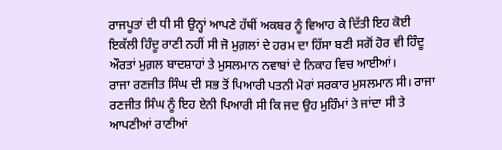ਰਾਜਪੂਤਾਂ ਦੀ ਧੀ ਸੀ ਉਨ੍ਹਾਂ ਆਪਣੇ ਹੱਥੀਂ ਅਕਬਰ ਨੂੰ ਵਿਆਹ ਕੇ ਦਿੱਤੀ ਇਹ ਕੋਈ ਇਕੱਲੀ ਹਿੰਦੂ ਰਾਣੀ ਨਹੀਂ ਸੀ ਜੋ ਮੁਗ਼ਲਾਂ ਦੇ ਹਰਮ ਦਾ ਹਿੱਸਾ ਬਣੀ ਸਗੋਂ ਹੋਰ ਵੀ ਹਿੰਦੂ ਔਰਤਾਂ ਮੁਗ਼ਲ ਬਾਦਸ਼ਾਹਾਂ ਤੇ ਮੁਸਲਮਾਨ ਨਵਾਬਾਂ ਦੇ ਨਿਕਾਹ ਵਿਚ ਆਈਆਂ।
ਰਾਜਾ ਰਣਜੀਤ ਸਿੰਘ ਦੀ ਸਭ ਤੋਂ ਪਿਆਰੀ ਪਤਨੀ ਮੋਰਾਂ ਸਰਕਾਰ ਮੁਸਲਮਾਨ ਸੀ। ਰਾਜਾ ਰਣਜੀਤ ਸਿੰਘ ਨੂੰ ਇਹ ਏਨੀ ਪਿਆਰੀ ਸੀ ਕਿ ਜਦ ਉਹ ਮੁਹਿੰਮਾਂ ਤੇ ਜਾਂਦਾ ਸੀ ਤੇ ਆਪਣੀਆਂ ਰਾਣੀਆਂ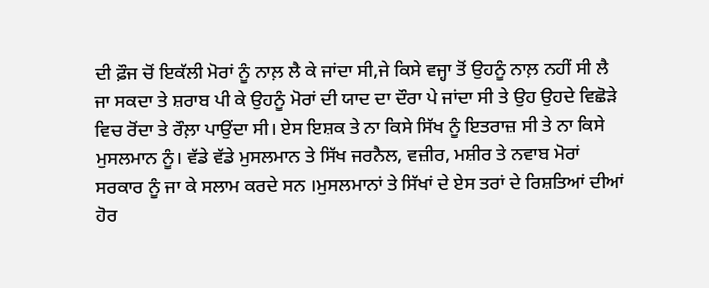ਦੀ ਫ਼ੌਜ ਚੋਂ ਇਕੱਲੀ ਮੋਰਾਂ ਨੂੰ ਨਾਲ਼ ਲੈ ਕੇ ਜਾਂਦਾ ਸੀ,ਜੇ ਕਿਸੇ ਵਜ੍ਹਾ ਤੋਂ ਉਹਨੂੰ ਨਾਲ਼ ਨਹੀਂ ਸੀ ਲੈ ਜਾ ਸਕਦਾ ਤੇ ਸ਼ਰਾਬ ਪੀ ਕੇ ਉਹਨੂੰ ਮੋਰਾਂ ਦੀ ਯਾਦ ਦਾ ਦੌਰਾ ਪੇ ਜਾਂਦਾ ਸੀ ਤੇ ਉਹ ਉਹਦੇ ਵਿਛੋਡ਼ੇ ਵਿਚ ਰੋਂਦਾ ਤੇ ਰੌਲ਼ਾ ਪਾਉਂਦਾ ਸੀ। ਏਸ ਇਸ਼ਕ ਤੇ ਨਾ ਕਿਸੇ ਸਿੱਖ ਨੂੰ ਇਤਰਾਜ਼ ਸੀ ਤੇ ਨਾ ਕਿਸੇ ਮੁਸਲਮਾਨ ਨੂੰ। ਵੱਡੇ ਵੱਡੇ ਮੁਸਲਮਾਨ ਤੇ ਸਿੱਖ ਜਰਨੈਲ, ਵਜ਼ੀਰ, ਮਸ਼ੀਰ ਤੇ ਨਵਾਬ ਮੋਰਾਂ ਸਰਕਾਰ ਨੂੰ ਜਾ ਕੇ ਸਲਾਮ ਕਰਦੇ ਸਨ ।ਮੁਸਲਮਾਨਾਂ ਤੇ ਸਿੱਖਾਂ ਦੇ ਏਸ ਤਰਾਂ ਦੇ ਰਿਸ਼ਤਿਆਂ ਦੀਆਂ ਹੋਰ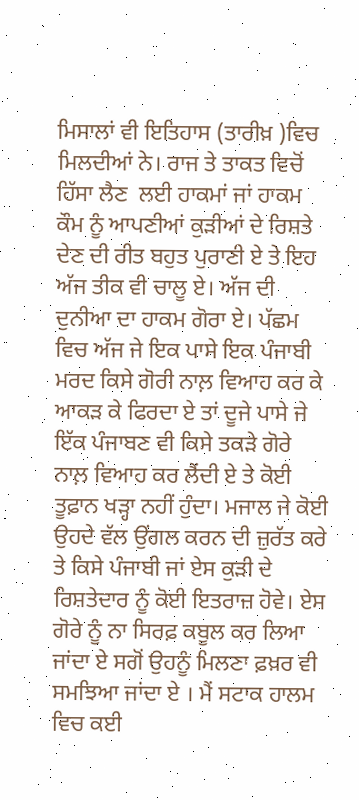ਮਿਸਾਲਾਂ ਵੀ ਇਤਿਹਾਸ (ਤਾਰੀਖ਼ )ਵਿਚ ਮਿਲਦੀਆਂ ਨੇ। ਰਾਜ ਤੇ ਤਾਕਤ ਵਿਚੋਂ ਹਿੱਸਾ ਲੈਣ  ਲਈ ਹਾਕਮਾਂ ਜਾਂ ਹਾਕਮ ਕੌਮ ਨੂੰ ਆਪਣੀਆਂ ਕੁਡ਼ੀਆਂ ਦੇ ਰਿਸ਼ਤੇ ਦੇਣ ਦੀ ਰੀਤ ਬਹੁਤ ਪੁਰਾਣੀ ਏ ਤੇ ਇਹ ਅੱਜ ਤੀਕ ਵੀ ਚਾਲੂ ਏ। ਅੱਜ ਦੀ ਦੁਨੀਆ ਦਾ ਹਾਕਮ ਗੋਰਾ ਏ। ਪੱਛਮ ਵਿਚ ਅੱਜ ਜੇ ਇਕ ਪਾਸੇ ਇਕ ਪੰਜਾਬੀ ਮਰਦ ਕਿਸੇ ਗੋਰੀ ਨਾਲ਼ ਵਿਆਹ ਕਰ ਕੇ ਆਕਡ਼ ਕੇ ਫਿਰਦਾ ਏ ਤਾਂ ਦੂਜੇ ਪਾਸੇ ਜੇ ਇੱਕ ਪੰਜਾਬਣ ਵੀ ਕਿਸੇ ਤਕਡ਼ੇ ਗੋਰੇ ਨਾਲ਼ ਵਿਆਹ ਕਰ ਲੈਂਦੀ ਏ ਤੇ ਕੋਈ ਤੂਫ਼ਾਨ ਖਡ਼੍ਹਾ ਨਹੀਂ ਹੁੰਦਾ। ਮਜਾਲ ਜੇ ਕੋਈ ਉਹਦੇ ਵੱਲ ਉਂਗਲ ਕਰਨ ਦੀ ਜ਼ੁਰੱਤ ਕਰੇ ਤੇ ਕਿਸੇ ਪੰਜਾਬੀ ਜਾਂ ਏਸ ਕੁਡ਼ੀ ਦੇ ਰਿਸ਼ਤੇਦਾਰ ਨੂੰ ਕੋਈ ਇਤਰਾਜ਼ ਹੋਵੇ। ਏਸ ਗੋਰੇ ਨੂੰ ਨਾ ਸਿਰਫ਼ ਕਬੂਲ ਕਰ ਲਿਆ ਜਾਂਦਾ ਏ ਸਗੋਂ ਉਹਨੂੰ ਮਿਲਣਾ ਫ਼ਖ਼ਰ ਵੀ ਸਮਝਿਆ ਜਾਂਦਾ ਏ । ਮੈਂ ਸਟਾਕ ਹਾਲਮ ਵਿਚ ਕਈ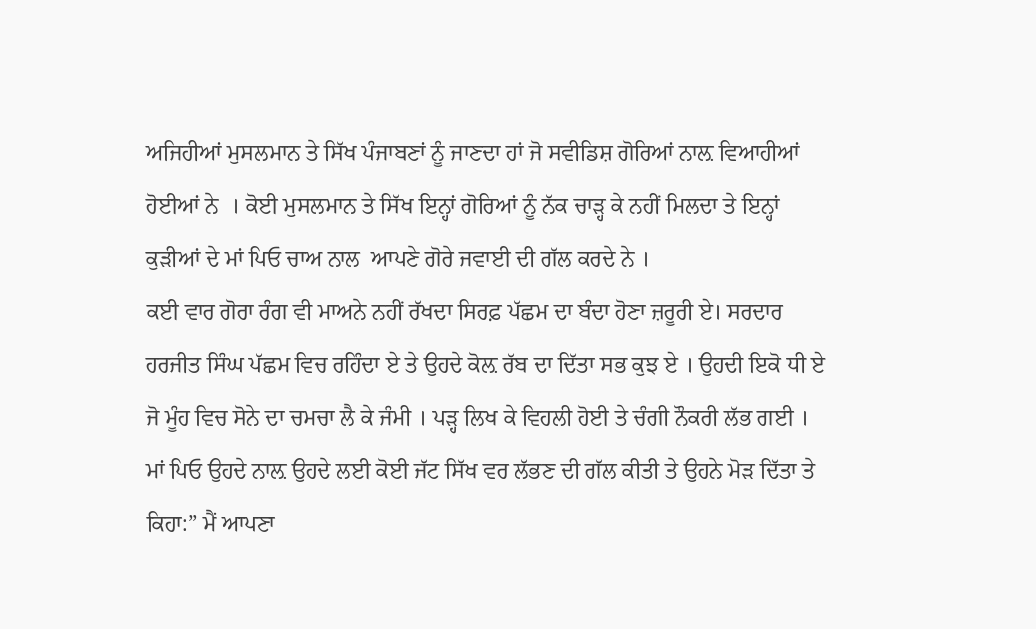ਅਜਿਹੀਆਂ ਮੁਸਲਮਾਨ ਤੇ ਸਿੱਖ ਪੰਜਾਬਣਾਂ ਨੂੰ ਜਾਣਦਾ ਹਾਂ ਜੋ ਸਵੀਡਿਸ਼ ਗੋਰਿਆਂ ਨਾਲ਼ ਵਿਆਹੀਆਂ ਹੋਈਆਂ ਨੇ  । ਕੋਈ ਮੁਸਲਮਾਨ ਤੇ ਸਿੱਖ ਇਨ੍ਹਾਂ ਗੋਰਿਆਂ ਨੂੰ ਨੱਕ ਚਾਡ਼੍ਹ ਕੇ ਨਹੀਂ ਮਿਲਦਾ ਤੇ ਇਨ੍ਹਾਂ ਕੁਡ਼ੀਆਂ ਦੇ ਮਾਂ ਪਿਓ ਚਾਅ ਨਾਲ  ਆਪਣੇ ਗੋਰੇ ਜਵਾਈ ਦੀ ਗੱਲ ਕਰਦੇ ਨੇ ।
ਕਈ ਵਾਰ ਗੋਰਾ ਰੰਗ ਵੀ ਮਾਅਨੇ ਨਹੀਂ ਰੱਖਦਾ ਸਿਰਫ਼ ਪੱਛਮ ਦਾ ਬੰਦਾ ਹੋਣਾ ਜ਼ਰੂਰੀ ਏ। ਸਰਦਾਰ ਹਰਜੀਤ ਸਿੰਘ ਪੱਛਮ ਵਿਚ ਰਹਿੰਦਾ ਏ ਤੇ ਉਹਦੇ ਕੋਲ਼ ਰੱਬ ਦਾ ਦਿੱਤਾ ਸਭ ਕੁਝ ਏ । ਉਹਦੀ ਇਕੋ ਧੀ ਏ ਜੋ ਮੂੰਹ ਵਿਚ ਸੋਨੇ ਦਾ ਚਮਚਾ ਲੈ ਕੇ ਜੰਮੀ । ਪਡ਼੍ਹ ਲਿਖ ਕੇ ਵਿਹਲੀ ਹੋਈ ਤੇ ਚੰਗੀ ਨੌਕਰੀ ਲੱਭ ਗਈ । ਮਾਂ ਪਿਓ ਉਹਦੇ ਨਾਲ਼ ਉਹਦੇ ਲਈ ਕੋਈ ਜੱਟ ਸਿੱਖ ਵਰ ਲੱਭਣ ਦੀ ਗੱਲ ਕੀਤੀ ਤੇ ਉਹਨੇ ਮੋਡ਼ ਦਿੱਤਾ ਤੇ ਕਿਹਾ:” ਮੈਂ ਆਪਣਾ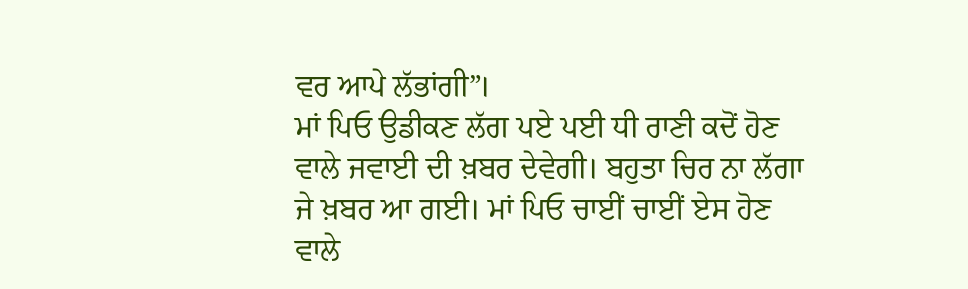ਵਰ ਆਪੇ ਲੱਭਾਂਗੀ”।
ਮਾਂ ਪਿਓ ਉਡੀਕਣ ਲੱਗ ਪਏ ਪਈ ਧੀ ਰਾਣੀ ਕਦੋਂ ਹੋਣ ਵਾਲੇ ਜਵਾਈ ਦੀ ਖ਼ਬਰ ਦੇਵੇਗੀ। ਬਹੁਤਾ ਚਿਰ ਨਾ ਲੱਗਾ ਜੇ ਖ਼ਬਰ ਆ ਗਈ। ਮਾਂ ਪਿਓ ਚਾਈਂ ਚਾਈਂ ਏਸ ਹੋਣ ਵਾਲੇ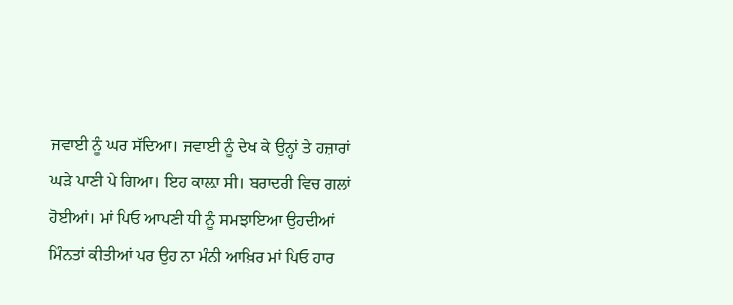ਜਵਾਈ ਨੂੰ ਘਰ ਸੱਦਿਆ। ਜਵਾਈ ਨੂੰ ਦੇਖ ਕੇ ਉਨ੍ਹਾਂ ਤੇ ਹਜ਼ਾਰਾਂ ਘਡ਼ੇ ਪਾਣੀ ਪੇ ਗਿਆ। ਇਹ ਕਾਲ਼ਾ ਸੀ। ਬਰਾਦਰੀ ਵਿਚ ਗਲਾਂ ਹੋਈਆਂ। ਮਾਂ ਪਿਓ ਆਪਣੀ ਧੀ ਨੂੰ ਸਮਝਾਇਆ ਉਹਦੀਆਂ ਮਿੰਨਤਾਂ ਕੀਤੀਆਂ ਪਰ ਉਹ ਨਾ ਮੰਨੀ ਆਖ਼ਿਰ ਮਾਂ ਪਿਓ ਹਾਰ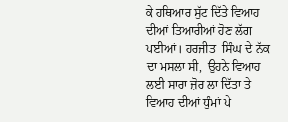ਕੇ ਹਥਿਆਰ ਸੁੱਟ ਦਿੱਤੇ ਵਿਆਹ ਦੀਆਂ ਤਿਆਰੀਆਂ ਹੋਣ ਲੱਗ ਪਈਆਂ। ਹਰਜੀਤ  ਸਿੰਘ ਦੇ ਨੱਕ ਦਾ ਮਸਲਾ ਸੀ,  ਉਹਨੇ ਵਿਆਹ ਲਈ ਸਾਰਾ ਜ਼ੋਰ ਲਾ ਦਿੱਤਾ ਤੇ ਵਿਆਹ ਦੀਆਂ ਧੁੰਮਾਂ ਪੇ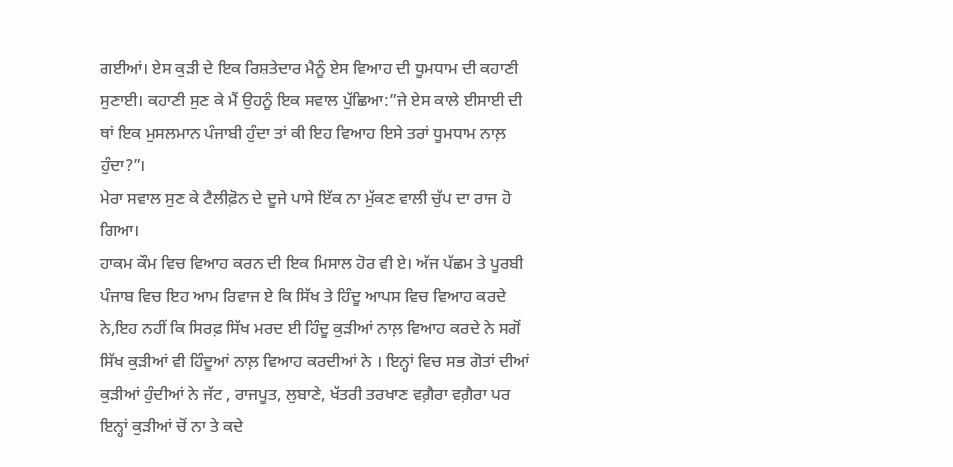ਗਈਆਂ। ਏਸ ਕੁਡ਼ੀ ਦੇ ਇਕ ਰਿਸ਼ਤੇਦਾਰ ਮੈਨੂੰ ਏਸ ਵਿਆਹ ਦੀ ਧੂਮਧਾਮ ਦੀ ਕਹਾਣੀ ਸੁਣਾਈ। ਕਹਾਣੀ ਸੁਣ ਕੇ ਮੈਂ ਉਹਨੂੰ ਇਕ ਸਵਾਲ ਪੁੱਛਿਆ:”ਜੇ ਏਸ ਕਾਲੇ ਈਸਾਈ ਦੀ ਥਾਂ ਇਕ ਮੁਸਲਮਾਨ ਪੰਜਾਬੀ ਹੁੰਦਾ ਤਾਂ ਕੀ ਇਹ ਵਿਆਹ ਇਸੇ ਤਰਾਂ ਧੂਮਧਾਮ ਨਾਲ਼ ਹੁੰਦਾ?”।
ਮੇਰਾ ਸਵਾਲ ਸੁਣ ਕੇ ਟੈਲੀਫ਼ੋਨ ਦੇ ਦੂਜੇ ਪਾਸੇ ਇੱਕ ਨਾ ਮੁੱਕਣ ਵਾਲੀ ਚੁੱਪ ਦਾ ਰਾਜ ਹੋ ਗਿਆ।
ਹਾਕਮ ਕੌਮ ਵਿਚ ਵਿਆਹ ਕਰਨ ਦੀ ਇਕ ਮਿਸਾਲ ਹੋਰ ਵੀ ਏ। ਅੱਜ ਪੱਛਮ ਤੇ ਪੂਰਬੀ ਪੰਜਾਬ ਵਿਚ ਇਹ ਆਮ ਰਿਵਾਜ ਏ ਕਿ ਸਿੱਖ ਤੇ ਹਿੰਦੂ ਆਪਸ ਵਿਚ ਵਿਆਹ ਕਰਦੇ ਨੇ,ਇਹ ਨਹੀਂ ਕਿ ਸਿਰਫ਼ ਸਿੱਖ ਮਰਦ ਈ ਹਿੰਦੂ ਕੁਡ਼ੀਆਂ ਨਾਲ਼ ਵਿਆਹ ਕਰਦੇ ਨੇ ਸਗੋਂ ਸਿੱਖ ਕੁਡ਼ੀਆਂ ਵੀ ਹਿੰਦੂਆਂ ਨਾਲ਼ ਵਿਆਹ ਕਰਦੀਆਂ ਨੇ । ਇਨ੍ਹਾਂ ਵਿਚ ਸਭ ਗੋਤਾਂ ਦੀਆਂ ਕੁਡ਼ੀਆਂ ਹੁੰਦੀਆਂ ਨੇ ਜੱਟ , ਰਾਜਪੂਤ, ਲੁਬਾਣੇ, ਖੱਤਰੀ ਤਰਖਾਣ ਵਗ਼ੈਰਾ ਵਗ਼ੈਰਾ ਪਰ ਇਨ੍ਹਾਂ ਕੁਡ਼ੀਆਂ ਚੋਂ ਨਾ ਤੇ ਕਦੇ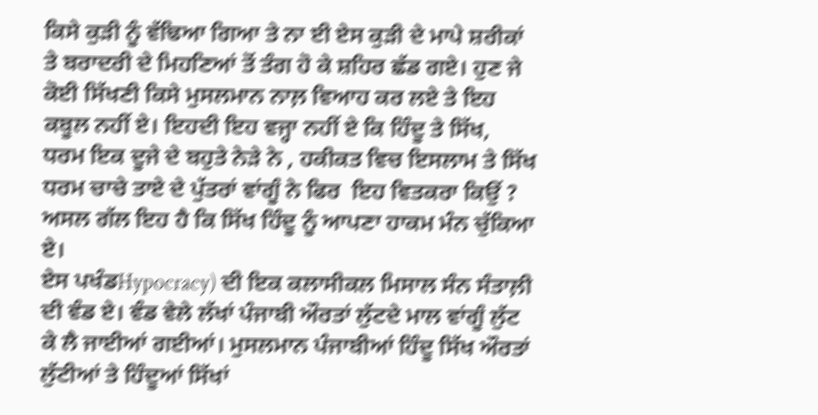ਕਿਸੇ ਕੁਡ਼ੀ ਨੂੰ ਵੱਢਿਆ ਗਿਆ ਤੇ ਨਾ ਈ ਏਸ ਕੁਡ਼ੀ ਦੇ ਮਾਪੇ ਸ਼ਰੀਕਾਂ ਤੇ ਬਰਾਦਰੀ ਦੇ ਮਿਹਣਿਆਂ ਤੋਂ ਤੰਗ ਹੋ ਕੇ ਸ਼ਹਿਰ ਛੱਡ ਗਏ। ਹੁਣ ਜੇ ਕੋਈ ਸਿੱਖਣੀ ਕਿਸੇ ਮੁਸਲਮਾਨ ਨਾਲ਼ ਵਿਆਹ ਕਰ ਲਏ ਤੇ ਇਹ ਕਬੂਲ ਨਹੀਂ ਏ। ਇਹਦੀ ਇਹ ਵਜ੍ਹਾ ਨਹੀਂ ਏ ਕਿ ਹਿੰਦੂ ਤੇ ਸਿੱਖ,  ਧਰਮ ਇਕ ਦੂਜੇ ਦੇ ਬਹੁਤੇ ਨੇਡ਼ੇ ਨੇ , ਹਕੀਕਤ ਵਿਚ ਇਸਲਾਮ ਤੇ ਸਿੱਖ ਧਰਮ ਚਾਚੇ ਤਾਏ ਦੇ ਪੁੱਤਰਾਂ ਵਾਂਗੂੰ ਨੇ ਫਿਰ  ਇਹ ਵਿਤਕਰਾ ਕਿਉਂ ? ਅਸਲ ਗੱਲ ਇਹ ਹੈ ਕਿ ਸਿੱਖ ਹਿੰਦੂ ਨੂੰ ਆਪਣਾ ਹਾਕਮ ਮੰਨ ਚੁੱਕਿਆ ਏ।
ਏਸ ਪਖੰਡHypocracy) ਦੀ ਇਕ ਕਲਾਸੀਕਲ ਮਿਸਾਲ ਸੰਨ ਸੰਤਾਲ਼ੀ ਦੀ ਵੰਡ ਏ। ਵੰਡ ਵੇਲੇ ਲੱਖਾਂ ਪੰਜਾਬੀ ਔਰਤਾਂ ਲੁੱਟਦੇ ਮਾਲ ਵਾਂਗੂੰ ਲੁੱਟ ਕੇ ਲੈ ਜਾਈਆਂ ਗਈਆਂ। ਮੁਸਲਮਾਨ ਪੰਜਾਬੀਆਂ ਹਿੰਦੂ ਸਿੱਖ ਔਰਤਾਂ ਲੁੱਟੀਆਂ ਤੇ ਹਿੰਦੂਆਂ ਸਿੱਖਾਂ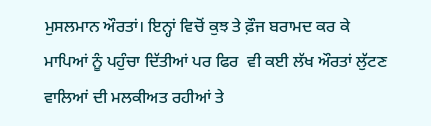ਮੁਸਲਮਾਨ ਔਰਤਾਂ। ਇਨ੍ਹਾਂ ਵਿਚੋਂ ਕੁਝ ਤੇ ਫ਼ੌਜ ਬਰਾਮਦ ਕਰ ਕੇ ਮਾਪਿਆਂ ਨੂੰ ਪਹੁੰਚਾ ਦਿੱਤੀਆਂ ਪਰ ਫਿਰ  ਵੀ ਕਈ ਲੱਖ ਔਰਤਾਂ ਲੁੱਟਣ ਵਾਲਿਆਂ ਦੀ ਮਲਕੀਅਤ ਰਹੀਆਂ ਤੇ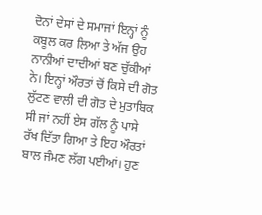ਦੋਨਾਂ ਦੇਸਾਂ ਦੇ ਸਮਾਜਾਂ ਇਨ੍ਹਾਂ ਨੂੰ ਕਬੂਲ ਕਰ ਲਿਆ ਤੇ ਅੱਜ ਉਹ ਨਾਨੀਆਂ ਦਾਦੀਆਂ ਬਣ ਚੁੱਕੀਆਂ ਨੇ। ਇਨ੍ਹਾਂ ਔਰਤਾਂ ਚੋਂ ਕਿਸੇ ਦੀ ਗੋਤ ਲੁੱਟਣ ਵਾਲੀ ਦੀ ਗੋਤ ਦੇ ਮੁਤਾਬਿਕ ਸੀ ਜਾਂ ਨਹੀਂ ਏਸ ਗੱਲ ਨੂੰ ਪਾਸੇ ਰੱਖ ਦਿੱਤਾ ਗਿਆ ਤੇ ਇਹ ਔਰਤਾਂ ਬਾਲ ਜੰਮਣ ਲੱਗ ਪਈਆਂ। ਹੁਣ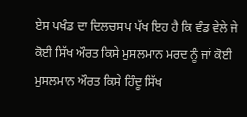ਏਸ ਪਖੰਡ ਦਾ ਦਿਲਚਸਪ ਪੱਖ ਇਹ ਹੈ ਕਿ ਵੰਡ ਵੇਲੇ ਜੇ ਕੋਈ ਸਿੱਖ ਔਰਤ ਕਿਸੇ ਮੁਸਲਮਾਨ ਮਰਦ ਨੂੰ ਜਾਂ ਕੋਈ ਮੁਸਲਮਾਨ ਔਰਤ ਕਿਸੇ ਹਿੰਦੂ ਸਿੱਖ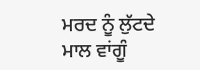ਮਰਦ ਨੂੰ ਲੁੱਟਦੇ ਮਾਲ ਵਾਂਗੂੰ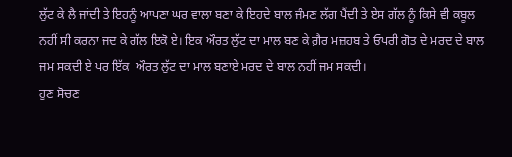ਲੁੱਟ ਕੇ ਲੈ ਜਾਂਦੀ ਤੇ ਇਹਨੂੰ ਆਪਣਾ ਘਰ ਵਾਲਾ ਬਣਾ ਕੇ ਇਹਦੇ ਬਾਲ ਜੰਮਣ ਲੱਗ ਪੈਂਦੀ ਤੇ ਏਸ ਗੱਲ ਨੂੰ ਕਿਸੇ ਵੀ ਕਬੂਲ ਨਹੀਂ ਸੀ ਕਰਨਾ ਜਦ ਕੇ ਗੱਲ ਇਕੋ ਏ। ਇਕ ਔਰਤ ਲੁੱਟ ਦਾ ਮਾਲ ਬਣ ਕੇ ਗ਼ੈਰ ਮਜ਼ਹਬ ਤੇ ਓਪਰੀ ਗੋਤ ਦੇ ਮਰਦ ਦੇ ਬਾਲ ਜਮ ਸਕਦੀ ਏ ਪਰ ਇੱਕ  ਔਰਤ ਲੁੱਟ ਦਾ ਮਾਲ ਬਣਾਏ ਮਰਦ ਦੇ ਬਾਲ ਨਹੀਂ ਜਮ ਸਕਦੀ।
ਹੁਣ ਸੋਚਣ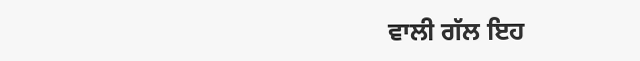ਵਾਲੀ ਗੱਲ ਇਹ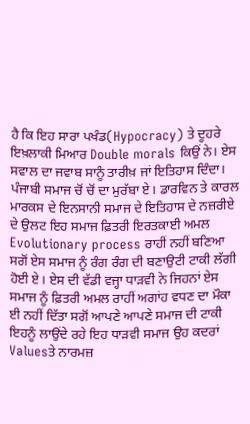ਹੈ ਕਿ ਇਹ ਸਾਰਾ ਪਖੰਡ(Hypocracy) ਤੇ ਦੂਹਰੇ  ਇਖ਼ਲਾਕੀ ਮਿਆਰ Double morals ਕਿਉਂ ਨੇ। ਏਸ ਸਵਾਲ ਦਾ ਜਵਾਬ ਸਾਨੂੰ ਤਾਰੀਖ਼ ਜਾਂ ਇਤਿਹਾਸ ਦਿੰਦਾ। ਪੰਜਾਬੀ ਸਮਾਜ ਚੋਂ ਚੋਂ ਦਾ ਮੁਰੱਬਾ ਏ। ਡਾਰਵਿਨ ਤੇ ਕਾਰਲ ਮਾਰਕਸ ਦੇ ਇਨਸਾਨੀ ਸਮਾਜ ਦੇ ਇਤਿਹਾਸ ਦੇ ਨਜ਼ਰੀਏ ਦੇ ਉਲਟ ਇਹ ਸਮਾਜ ਫ਼ਿਤਰੀ ਇਰਤਕਾਈ ਅਮਲ Evolutionary process ਰਾਹੀਂ ਨਹੀਂ ਬਣਿਆ ਸਗੋਂ ਏਸ ਸਮਾਜ ਨੂੰ ਰੰਗ ਰੰਗ ਦੀ ਬਣਾਉਟੀ ਟਾਕੀ ਲੱਗੀ ਹੋਈ ਏ। ਏਸ ਦੀ ਵੱਡੀ ਵਜ੍ਹਾ ਧਾਡ਼ਵੀ ਨੇ ਜਿਹਨਾਂ ਏਸ ਸਮਾਜ ਨੂੰ ਫ਼ਿਤਰੀ ਅਮਲ ਰਾਹੀਂ ਅਗਾਂਹ ਵਧਣ ਦਾ ਮੌਕਾ ਈ ਨਹੀਂ ਦਿੱਤਾ ਸਗੋਂ ਆਪਣੇ ਆਪਣੇ ਸਮਾਜ ਦੀ ਟਾਕੀ ਇਹਨੂੰ ਲਾਉਂਦੇ ਰਹੇ ਇਹ ਧਾਡ਼ਵੀ ਸਮਾਜ ਉਹ ਕਦਰਾਂ Valuesਤੇ ਨਾਰਮਜ਼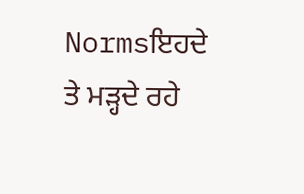Normsਇਹਦੇ ਤੇ ਮਡ਼੍ਹਦੇ ਰਹੇ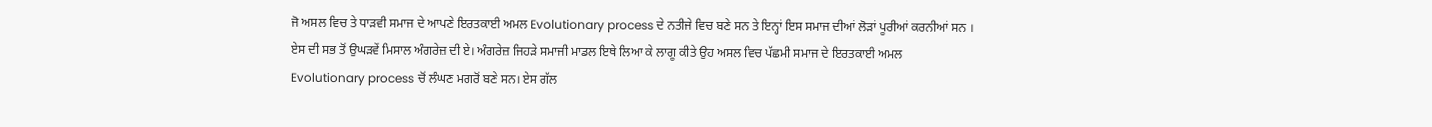ਜੋ ਅਸਲ ਵਿਚ ਤੇ ਧਾਡ਼ਵੀ ਸਮਾਜ ਦੇ ਆਪਣੇ ਇਰਤਕਾਈ ਅਮਲ Evolutionary process ਦੇ ਨਤੀਜੇ ਵਿਚ ਬਣੇ ਸਨ ਤੇ ਇਨ੍ਹਾਂ ਇਸ ਸਮਾਜ ਦੀਆਂ ਲੋਡ਼ਾਂ ਪੂਰੀਆਂ ਕਰਨੀਆਂ ਸਨ । ਏਸ ਦੀ ਸਭ ਤੋਂ ਉਘਡ਼ਵੇਂ ਮਿਸਾਲ ਅੰਗਰੇਜ਼ ਦੀ ਏ। ਅੰਗਰੇਜ਼ ਜਿਹਡ਼ੇ ਸਮਾਜੀ ਮਾਡਲ ਇਥੇ ਲਿਆ ਕੇ ਲਾਗੂ ਕੀਤੇ ਉਹ ਅਸਲ ਵਿਚ ਪੱਛਮੀ ਸਮਾਜ ਦੇ ਇਰਤਕਾਈ ਅਮਲ Evolutionary process ਚੋਂ ਲੰਘਣ ਮਗਰੋਂ ਬਣੇ ਸਨ। ਏਸ ਗੱਲ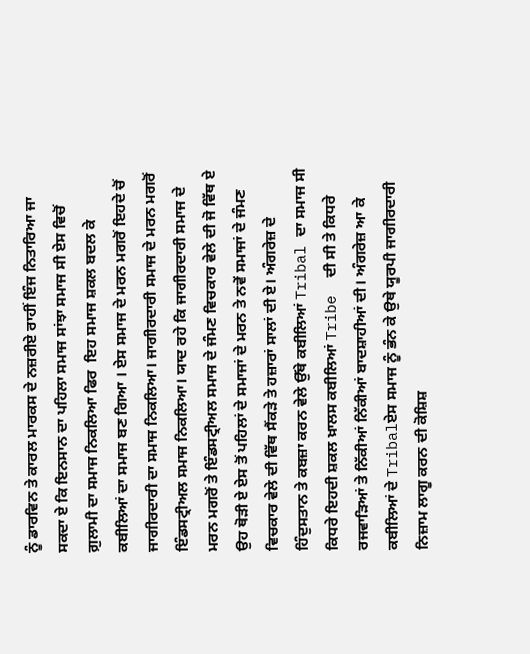ਨੂੰ ਡਾਰਵਿਨ ਤੇ ਕਾਰਲ ਮਾਰਕਸ ਦੇ ਨਜ਼ਰੀਏ ਰਾਹੀਂ ਇੰਜ ਨਿਤਾਰਿਆ ਜਾ ਸਕਦਾ ਏ ਕਿ ਇਨਸਾਨ ਦਾ ਪਹਿਲਾ ਸਮਾਜ ਸਾਂਝਾ ਸਮਾਜ ਸੀ ਏਸ ਵਿਚੋਂ ਗ਼ੁਲਾਮੀ ਦਾ ਸਮਾਜ ਨਿਕਲਿਆ ਫਿਰ  ਇਹ ਸਮਾਜ ਸ਼ਕਲ ਬਦਲ ਕੇ ਕਬੀਲਿਆਂ ਦਾ ਸਮਾਜ ਬਣ ਗਿਆ । ਏਸ ਸਮਾਜ ਦੇ ਮਰਨ ਮਗਰੋਂ ਇਹਦੇ ਚੋਂ ਜਾਗੀਰਦਾਰੀ ਦਾ ਸਮਾਜ ਨਿਕਲਿਆ। ਜਾਗੀਰਦਾਰੀ ਸਮਾਜ ਦੇ ਮਰਨ ਮਗਰੋਂ ਇੰਡਸਟ੍ਰੀਅਲ ਸਮਾਜ ਨਿਕਲਿਆ। ਯਾਦ ਰਹੇ ਕਿ ਜਾਗੀਰਦਾਰੀ ਸਮਾਜ ਦੇ ਮਰਨ ਮਗਰੋਂ ਤੇ ਇੰਡਸਟ੍ਰੀਅਲ ਸਮਾਜ ਦੇ ਜੰਮਣ ਵਿਚਕਾਰ ਵੇਲੇ ਦੀ ਜੋ ਵਿੱਥ ਏ ਉਹ ਥੋਡ਼ੀ ਏ ਏਸ ਤੋਂ ਪਹਿਲਾਂ ਦੇ ਸਮਾਜਾਂ ਦੇ ਮਰਨ ਤੇ ਨਵੇਂ ਸਮਾਜਾਂ ਦੇ ਜੰਮਣ ਵਿਚਕਾਰ ਵੇਲੇ ਦੀ ਵਿੱਥ ਸੈਂਕਡ਼ੇ ਤੇ ਹਜ਼ਾਰਾਂ ਸਾਲਾਂ ਦੀ ਏ। ਅੰਗਰੇਜ਼ ਦੇ ਹਿੰਦੁਸਤਾਨ ਤੇ ਕਬਜ਼ਾ ਕਰਨ ਵੇਲੇ ਉੱਥੇ ਕਬੀਲਿਆਂ Tribal ਦਾ ਸਮਾਜ ਸੀ ਕਿਧਰੇ ਇਹਦੀ ਸ਼ਕਲ ਖ਼ਾਲਸ ਕਬੀਲਿਆਂ Tribe  ਦੀ ਸੀ ਤੇ ਕਿਧਰੇ ਰਜਵਾਡ਼ਿਆਂ ਤੇ ਨਿੱਕੀਆਂ ਨਿੱਕੀਆਂ ਬਾਦਸ਼ਾਹੀਆਂ ਦੀ। ਅੰਗਰੇਜ਼ ਆ ਕੇ ਕਬੀਲਿਆਂ ਦੇ Tribalਏਸ ਸਮਾਜ ਨੂੰ ਭੰਨ ਕੇ ਉਥੇ ਯੂਰਪੀ ਜਾਗੀਰਦਾਰੀ ਨਿਜ਼ਾਮ ਲਾਗੂ ਕਰਨ ਦੀ ਕੋਸ਼ਿਸ਼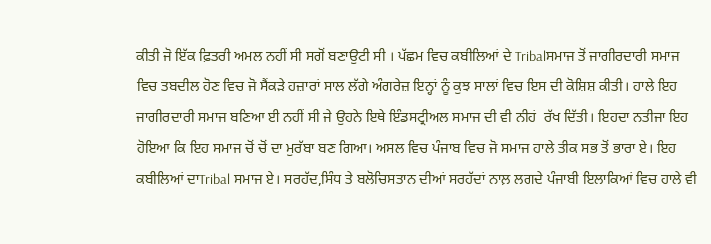ਕੀਤੀ ਜੋ ਇੱਕ ਫ਼ਿਤਰੀ ਅਮਲ ਨਹੀਂ ਸੀ ਸਗੋਂ ਬਣਾਉਟੀ ਸੀ । ਪੱਛਮ ਵਿਚ ਕਬੀਲਿਆਂ ਦੇ Tribalਸਮਾਜ ਤੋਂ ਜਾਗੀਰਦਾਰੀ ਸਮਾਜ ਵਿਚ ਤਬਦੀਲ ਹੋਣ ਵਿਚ ਜੋ ਸੈਂਕਡ਼ੇ ਹਜ਼ਾਰਾਂ ਸਾਲ ਲੱਗੇ ਅੰਗਰੇਜ਼ ਇਨ੍ਹਾਂ ਨੂੰ ਕੁਝ ਸਾਲਾਂ ਵਿਚ ਇਸ ਦੀ ਕੋਸ਼ਿਸ਼ ਕੀਤੀ। ਹਾਲੇ ਇਹ ਜਾਗੀਰਦਾਰੀ ਸਮਾਜ ਬਣਿਆ ਈ ਨਹੀਂ ਸੀ ਜੇ ਉਹਨੇ ਇਥੇ ਇੰਡਸਟ੍ਰੀਅਲ ਸਮਾਜ ਦੀ ਵੀ ਨੀਹਂ  ਰੱਖ ਦਿੱਤੀ। ਇਹਦਾ ਨਤੀਜਾ ਇਹ ਹੋਇਆ ਕਿ ਇਹ ਸਮਾਜ ਚੋਂ ਚੋਂ ਦਾ ਮੁਰੱਬਾ ਬਣ ਗਿਆ। ਅਸਲ ਵਿਚ ਪੰਜਾਬ ਵਿਚ ਜੋ ਸਮਾਜ ਹਾਲੇ ਤੀਕ ਸਭ ਤੋਂ ਭਾਰਾ ਏ। ਇਹ ਕਬੀਲਿਆਂ ਦਾTribal ਸਮਾਜ ਏ। ਸਰਹੱਦ,ਸਿੰਧ ਤੇ ਬਲੋਚਿਸਤਾਨ ਦੀਆਂ ਸਰਹੱਦਾਂ ਨਾਲ਼ ਲਗਦੇ ਪੰਜਾਬੀ ਇਲਾਕਿਆਂ ਵਿਚ ਹਾਲੇ ਵੀ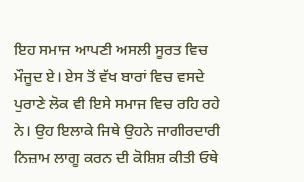ਇਹ ਸਮਾਜ ਆਪਣੀ ਅਸਲੀ ਸੂਰਤ ਵਿਚ ਮੌਜੂਦ ਏ। ਏਸ ਤੋਂ ਵੱਖ ਬਾਰਾਂ ਵਿਚ ਵਸਦੇ ਪੁਰਾਣੇ ਲੋਕ ਵੀ ਇਸੇ ਸਮਾਜ ਵਿਚ ਰਹਿ ਰਹੇ ਨੇ। ਉਹ ਇਲਾਕੇ ਜਿਥੇ ਉਹਨੇ ਜਾਗੀਰਦਾਰੀ ਨਿਜ਼ਾਮ ਲਾਗੂ ਕਰਨ ਦੀ ਕੋਸ਼ਿਸ਼ ਕੀਤੀ ਓਥੇ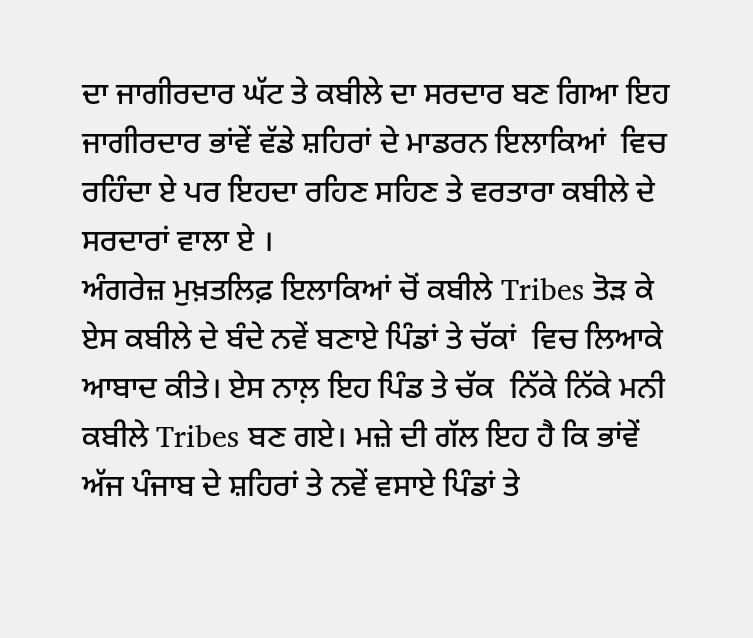ਦਾ ਜਾਗੀਰਦਾਰ ਘੱਟ ਤੇ ਕਬੀਲੇ ਦਾ ਸਰਦਾਰ ਬਣ ਗਿਆ ਇਹ ਜਾਗੀਰਦਾਰ ਭਾਂਵੇਂ ਵੱਡੇ ਸ਼ਹਿਰਾਂ ਦੇ ਮਾਡਰਨ ਇਲਾਕਿਆਂ  ਵਿਚ ਰਹਿੰਦਾ ਏ ਪਰ ਇਹਦਾ ਰਹਿਣ ਸਹਿਣ ਤੇ ਵਰਤਾਰਾ ਕਬੀਲੇ ਦੇ ਸਰਦਾਰਾਂ ਵਾਲਾ ਏ ।
ਅੰਗਰੇਜ਼ ਮੁਖ਼ਤਲਿਫ਼ ਇਲਾਕਿਆਂ ਚੋਂ ਕਬੀਲੇ Tribes ਤੋਡ਼ ਕੇ ਏਸ ਕਬੀਲੇ ਦੇ ਬੰਦੇ ਨਵੇਂ ਬਣਾਏ ਪਿੰਡਾਂ ਤੇ ਚੱਕਾਂ  ਵਿਚ ਲਿਆਕੇ ਆਬਾਦ ਕੀਤੇ। ਏਸ ਨਾਲ਼ ਇਹ ਪਿੰਡ ਤੇ ਚੱਕ  ਨਿੱਕੇ ਨਿੱਕੇ ਮਨੀ ਕਬੀਲੇ Tribes ਬਣ ਗਏ। ਮਜ਼ੇ ਦੀ ਗੱਲ ਇਹ ਹੈ ਕਿ ਭਾਂਵੇਂ ਅੱਜ ਪੰਜਾਬ ਦੇ ਸ਼ਹਿਰਾਂ ਤੇ ਨਵੇਂ ਵਸਾਏ ਪਿੰਡਾਂ ਤੇ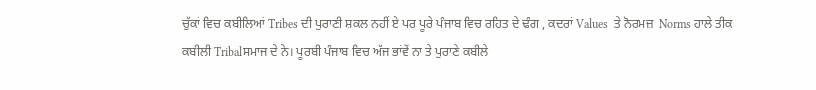ਚੁੱਕਾਂ ਵਿਚ ਕਬੀਲਿਆਂ Tribes ਦੀ ਪੁਰਾਣੀ ਸ਼ਕਲ ਨਹੀਂ ਏ ਪਰ ਪੂਰੇ ਪੰਜਾਬ ਵਿਚ ਰਹਿਤ ਦੇ ਢੰਗ , ਕਦਰਾਂ Values  ਤੇ ਨੋਰਮਜ਼  Norms ਹਾਲੇ ਤੀਕ ਕਬੀਲੀ Tribalਸਮਾਜ ਦੇ ਨੇ। ਪੂਰਬੀ ਪੰਜਾਬ ਵਿਚ ਅੱਜ ਭਾਂਵੇਂ ਨਾ ਤੇ ਪੁਰਾਣੇ ਕਬੀਲੇ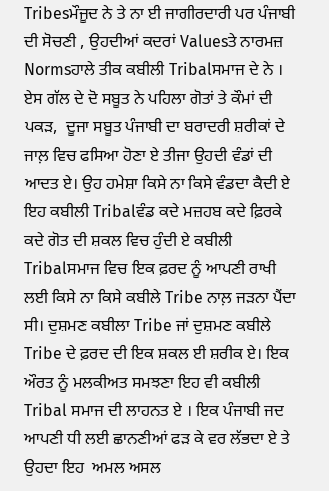Tribesਮੌਜੂਦ ਨੇ ਤੇ ਨਾ ਈ ਜਾਗੀਰਦਾਰੀ ਪਰ ਪੰਜਾਬੀ ਦੀ ਸੋਚਣੀ , ਉਹਦੀਆਂ ਕਦਰਾਂ Valuesਤੇ ਨਾਰਮਜ਼ Normsਹਾਲੇ ਤੀਕ ਕਬੀਲੀ Tribalਸਮਾਜ ਦੇ ਨੇ । ਏਸ ਗੱਲ ਦੇ ਦੋ ਸਬੂਤ ਨੇ ਪਹਿਲਾ ਗੋਤਾਂ ਤੇ ਕੌਮਾਂ ਦੀ ਪਕਡ਼,  ਦੂਜਾ ਸਬੂਤ ਪੰਜਾਬੀ ਦਾ ਬਰਾਦਰੀ ਸ਼ਰੀਕਾਂ ਦੇ ਜਾਲ਼ ਵਿਚ ਫਸਿਆ ਹੋਣਾ ਏ ਤੀਜਾ ਉਹਦੀ ਵੰਡਾਂ ਦੀ ਆਦਤ ਏ। ਉਹ ਹਮੇਸ਼ਾ ਕਿਸੇ ਨਾ ਕਿਸੇ ਵੰਡਦਾ ਕੈਦੀ ਏ ਇਹ ਕਬੀਲੀ Tribalਵੰਡ ਕਦੇ ਮਜ਼ਹਬ ਕਦੇ ਫ਼ਿਰਕੇ ਕਦੇ ਗੋਤ ਦੀ ਸ਼ਕਲ ਵਿਚ ਹੁੰਦੀ ਏ ਕਬੀਲੀ Tribalਸਮਾਜ ਵਿਚ ਇਕ ਫ਼ਰਦ ਨੂੰ ਆਪਣੀ ਰਾਖੀ ਲਈ ਕਿਸੇ ਨਾ ਕਿਸੇ ਕਬੀਲੇ Tribe ਨਾਲ਼ ਜਡ਼ਨਾ ਪੈਂਦਾ ਸੀ। ਦੁਸ਼ਮਣ ਕਬੀਲਾ Tribe ਜਾਂ ਦੁਸ਼ਮਣ ਕਬੀਲੇ Tribe ਦੇ ਫ਼ਰਦ ਦੀ ਇਕ ਸ਼ਕਲ ਈ ਸ਼ਰੀਕ ਏ। ਇਕ ਔਰਤ ਨੂੰ ਮਲਕੀਅਤ ਸਮਝਣਾ ਇਹ ਵੀ ਕਬੀਲੀ Tribal ਸਮਾਜ ਦੀ ਲਾਹਨਤ ਏ । ਇਕ ਪੰਜਾਬੀ ਜਦ ਆਪਣੀ ਧੀ ਲਈ ਛਾਨਣੀਆਂ ਫਡ਼ ਕੇ ਵਰ ਲੱਭਦਾ ਏ ਤੇ ਉਹਦਾ ਇਹ  ਅਮਲ ਅਸਲ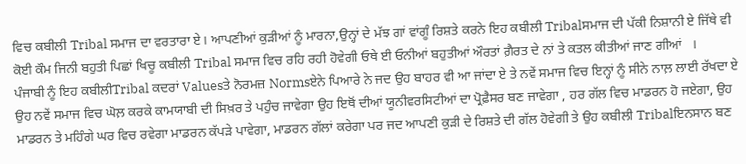ਵਿਚ ਕਬੀਲੀ Tribal ਸਮਾਜ ਦਾ ਵਰਤਾਰਾ ਏ। ਆਪਣੀਆਂ ਕੁਡ਼ੀਆਂ ਨੂੰ ਮਾਰਨਾ,ਉਨ੍ਹਾਂ ਦੇ ਮੱਝ ਗਾਂ ਵਾਂਗੂੰ ਰਿਸ਼ਤੇ ਕਰਨੇ ਇਹ ਕਬੀਲੀ Tribalਸਮਾਜ ਦੀ ਪੱਕੀ ਨਿਸ਼ਾਨੀ ਏ ਜਿੱਥੇ ਵੀ ਕੋਈ ਕੌਮ ਜਿਨੀ ਬਹੁਤੀ ਪਿਛਾਂ ਖਿਚੂ ਕਬੀਲੀ Tribal ਸਮਾਜ ਵਿਚ ਰਹਿ ਰਹੀ ਹੋਵੇਗੀ ਓਥੇ ਈ ਓਨੀਆਂ ਬਹੁਤੀਆਂ ਔਰਤਾਂ ਗ਼ੈਰਤ ਦੇ ਨਾਂ ਤੇ ਕਤਲ ਕੀਤੀਆਂ ਜਾਣ ਗੀਆਂ   ।
ਪੰਜਾਬੀ ਨੂੰ ਇਹ ਕਬੀਲੀTribal ਕਦਰਾਂ Valuesਤੇ ਨੋਰਮਜ਼ Normsਏਨੇ ਪਿਆਰੇ ਨੇ ਜਦ ਉਹ ਬਾਹਰ ਵੀ ਆ ਜਾਂਦਾ ਏ ਤੇ ਨਵੇਂ ਸਮਾਜ ਵਿਚ ਇਨ੍ਹਾਂ ਨੂੰ ਸੀਨੇ ਨਾਲ਼ ਲਾਈ ਰੱਖਦਾ ਏ
ਉਹ ਨਵੇਂ ਸਮਾਜ ਵਿਚ ਘੋਲ਼ ਕਰਕੇ ਕਾਮਯਾਬੀ ਦੀ ਸਿਖ਼ਰ ਤੇ ਪਹੁੰਚ ਜਾਵੇਗਾ ਉਹ ਇਥੋਂ ਦੀਆਂ ਯੂਨੀਵਰਸਿਟੀਆਂ ਦਾ ਪ੍ਰੋਫ਼ੈਸਰ ਬਣ ਜਾਵੇਗਾ , ਹਰ ਗੱਲ ਵਿਚ ਮਾਡਰਨ ਹੋ ਜਏਗਾ, ਉਹ ਮਾਡਰਨ ਤੇ ਮਹਿੰਗੇ ਘਰ ਵਿਚ ਰਵੇਗਾ ਮਾਡਰਨ ਕੱਪਡ਼ੇ ਪਾਵੇਗਾ, ਮਾਡਰਨ ਗੱਲਾਂ ਕਰੇਗਾ ਪਰ ਜਦ ਆਪਣੀ ਕੁਡ਼ੀ ਦੇ ਰਿਸ਼ਤੇ ਦੀ ਗੱਲ ਹੋਵੇਗੀ ਤੇ ਉਹ ਕਬੀਲੀ Tribalਇਨਸਾਨ ਬਣ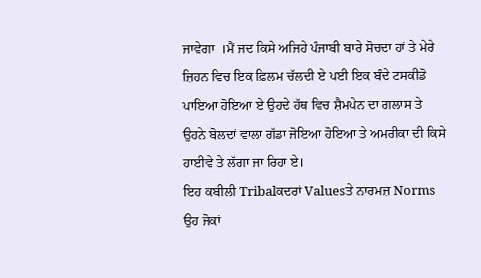ਜਾਵੇਗਾ  ।ਮੈਂ ਜਦ ਕਿਸੇ ਅਜਿਹੇ ਪੰਜਾਬੀ ਬਾਰੇ ਸੋਚਦਾ ਹਾਂ ਤੇ ਮੇਰੇ ਜ਼ਿਹਨ ਵਿਚ ਇਕ ਫ਼ਿਲਮ ਚੱਲਦੀ ਏ ਪਈ ਇਕ ਬੰਦੇ ਟਸਕੀਡੋ ਪਾਇਆ ਹੋਇਆ ਏ ਉਹਦੇ ਹੱਥ ਵਿਚ ਸ਼ੈਮਪੇਨ ਦਾ ਗਲਾਸ ਤੇ ਉਹਨੇ ਬੋਲਦਾਂ ਵਾਲਾ ਗੱਡਾ ਜੋਇਆ ਹੋਇਆ ਤੇ ਅਮਰੀਕਾ ਦੀ ਕਿਸੇ ਹਾਈਵੇ ਤੇ ਲੱਗਾ ਜਾ ਰਿਹਾ ਏ।
ਇਹ ਕਬੀਲੀ Tribalਕਦਰਾਂ Valuesਤੇ ਨਾਰਮਜ਼ Norms ਉਹ ਜੋਕਾਂ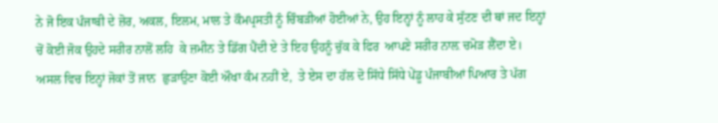ਨੇ ਜੋ ਇਕ ਪੰਜਾਬੀ ਦੇ ਜ਼ੋਰ, ਅਕਲ, ਇਲਮ, ਮਾਲ ਤੇ ਕੌਮਪ੍ਰਸਤੀ ਨੂੰ ਚਿੰਬਡ਼ੀਆਂ ਹੋਈਆਂ ਨੇ, ਉਹ ਇਨ੍ਹਾਂ ਨੂੰ ਲਾਹ ਕੇ ਸੁੱਟਣ ਦੀ ਥਾਂ ਜਦ ਇਨ੍ਹਾਂ ਚੋਂ ਕੋਈ ਜੋਕ ਉਹਦੇ ਸਰੀਰ ਨਾਲੋਂ ਲਹਿ  ਕੇ ਜ਼ਮੀਨ ਤੇ ਡਿੱਗ ਪੈਂਦੀ ਏ ਤੇ ਇਹ ਉਹਨੂੰ ਚੁੱਕ ਕੇ ਫਿਰ  ਆਪਣੇ ਸਰੀਰ ਨਾਲ਼ ਚਮੋਡ਼ ਲੈਂਦਾ ਏ।
ਅਸਲ ਵਿਚ ਇਨ੍ਹਾਂ ਜੋਕਾਂ ਤੋਂ ਜਾਨ  ਛੁਡ਼ਾਉਣਾ ਕੋਈ ਔਖਾ ਕੰਮ ਨਹੀਂ ਏ,  ਤੇ ਏਸ ਦਾ ਹੱਲ ਦੋ ਸਿੱਧੇ ਸਿੱਧੇ ਪੇਂਡੂ ਪੰਜਾਬੀਆਂ ਪਿਆਰ ਤੇ ਪੱਗ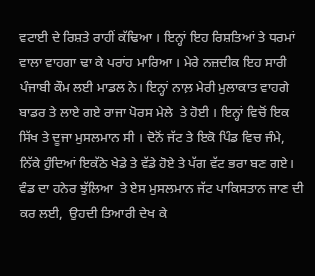ਵਟਾਈ ਦੇ ਰਿਸ਼ਤੇ ਰਾਹੀਂ ਕੱਢਿਆ । ਇਨ੍ਹਾਂ ਇਹ ਰਿਸ਼ਤਿਆਂ ਤੇ ਧਰਮਾਂ ਵਾਲਾ ਵਾਹਗਾ ਢਾ ਕੇ ਪਰਾਂਹ ਮਾਰਿਆ । ਮੇਰੇ ਨਜ਼ਦੀਕ ਇਹ ਸਾਰੀ ਪੰਜਾਬੀ ਕੌਮ ਲਈ ਮਾਡਲ ਨੇ। ਇਨ੍ਹਾਂ ਨਾਲ਼ ਮੇਰੀ ਮੁਲਾਕਾਤ ਵਾਹਗੇ ਬਾਡਰ ਤੇ ਲਾਏ ਗਏ ਰਾਜਾ ਪੋਰਸ ਮੇਲੇ  ਤੇ ਹੋਈ । ਇਨ੍ਹਾਂ ਵਿਚੋਂ ਇਕ ਸਿੱਖ ਤੇ ਦੂਜਾ ਮੁਸਲਮਾਨ ਸੀ । ਦੋਨੋਂ ਜੱਟ ਤੇ ਇਕੋ ਪਿੰਡ ਵਿਚ ਜੰਮੇ,   ਨਿੱਕੇ ਹੁੰਦਿਆਂ ਇਕੱਠੇ ਖੇਡੇ ਤੇ ਵੱਡੇ ਹੋਏ ਤੇ ਪੱਗ ਵੱਟ ਭਰਾ ਬਣ ਗਏ। ਵੰਡ ਦਾ ਹਨੇਰ ਝੁੱਲਿਆ  ਤੇ ਏਸ ਮੁਸਲਮਾਨ ਜੱਟ ਪਾਕਿਸਤਾਨ ਜਾਣ ਦੀ ਕਰ ਲਈ,  ਉਹਦੀ ਤਿਆਰੀ ਦੇਖ ਕੇ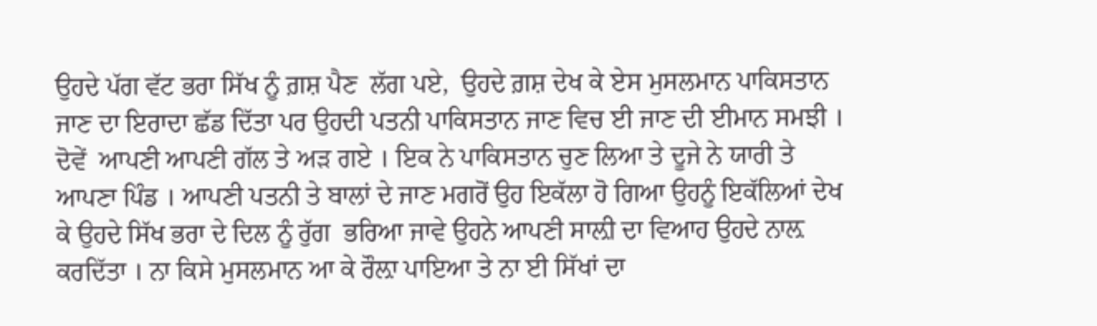ਉਹਦੇ ਪੱਗ ਵੱਟ ਭਰਾ ਸਿੱਖ ਨੂੰ ਗ਼ਸ਼ ਪੈਣ  ਲੱਗ ਪਏ,  ਉਹਦੇ ਗ਼ਸ਼ ਦੇਖ ਕੇ ਏਸ ਮੁਸਲਮਾਨ ਪਾਕਿਸਤਾਨ ਜਾਣ ਦਾ ਇਰਾਦਾ ਛੱਡ ਦਿੱਤਾ ਪਰ ਉਹਦੀ ਪਤਨੀ ਪਾਕਿਸਤਾਨ ਜਾਣ ਵਿਚ ਈ ਜਾਣ ਦੀ ਈਮਾਨ ਸਮਝੀ । ਦੋਵੇਂ  ਆਪਣੀ ਆਪਣੀ ਗੱਲ ਤੇ ਅਡ਼ ਗਏ । ਇਕ ਨੇ ਪਾਕਿਸਤਾਨ ਚੁਣ ਲਿਆ ਤੇ ਦੂਜੇ ਨੇ ਯਾਰੀ ਤੇ ਆਪਣਾ ਪਿੰਡ । ਆਪਣੀ ਪਤਨੀ ਤੇ ਬਾਲਾਂ ਦੇ ਜਾਣ ਮਗਰੋਂ ਉਹ ਇਕੱਲਾ ਹੋ ਗਿਆ ਉਹਨੂੰ ਇਕੱਲਿਆਂ ਦੇਖ ਕੇ ਉਹਦੇ ਸਿੱਖ ਭਰਾ ਦੇ ਦਿਲ ਨੂੰ ਰੁੱਗ  ਭਰਿਆ ਜਾਵੇ ਉਹਨੇ ਆਪਣੀ ਸਾਲ਼ੀ ਦਾ ਵਿਆਹ ਉਹਦੇ ਨਾਲ਼ ਕਰਦਿੱਤਾ । ਨਾ ਕਿਸੇ ਮੁਸਲਮਾਨ ਆ ਕੇ ਰੌਲ਼ਾ ਪਾਇਆ ਤੇ ਨਾ ਈ ਸਿੱਖਾਂ ਦਾ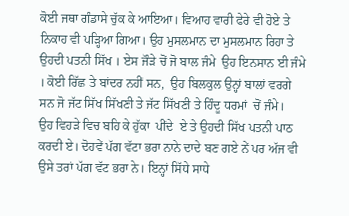ਕੋਈ ਜਥਾ ਗੰਡਾਸੇ ਚੁੱਕ ਕੇ ਆਇਆ। ਵਿਆਹ ਵਾਰੀ ਫੇਰੇ ਵੀ ਹੋਏ ਤੇ ਨਿਕਾਹ ਵੀ ਪਡ਼੍ਹਿਆ ਗਿਆ। ਉਹ ਮੁਸਲਮਾਨ ਦਾ ਮੁਸਲਮਾਨ ਰਿਹਾ ਤੇ ਉਹਦੀ ਪਤਨੀ ਸਿੱਖ । ਏਸ ਜੌਡ਼ੇ ਚੋਂ ਜੋ ਬਾਲ ਜੰਮੇ  ਉਹ ਇਨਸਾਨ ਈ ਜੰਮੇ । ਕੋਈ ਰਿੱਛ ਤੇ ਬਾਂਦਰ ਨਹੀਂ ਸਨ,  ਉਹ ਬਿਲਕੁਲ ਉਨ੍ਹਾਂ ਬਾਲਾਂ ਵਰਗੇ ਸਨ ਜੋ ਜੱਟ ਸਿੱਖ ਸਿੱਖਣੀ ਤੇ ਜੱਟ ਸਿੱਖਣੀ ਤੇ ਹਿੰਦੂ ਧਰਮਾਂ  ਚੋਂ ਜੰਮੇ।
ਉਹ ਵਿਹਡ਼ੇ ਵਿਚ ਬਹਿ ਕੇ ਹੁੱਕਾ  ਪੀਂਦੇ  ਏ ਤੇ ਉਹਦੀ ਸਿੱਖ ਪਤਨੀ ਪਾਠ ਕਰਦੀ ਏ। ਦੋਹਵੇਂ ਪੱਗ ਵੱਟਾ ਭਰਾ ਨਾਨੇ ਦਾਦੇ ਬਣ ਗਏ ਨੇਂ ਪਰ ਅੱਜ ਵੀ ਉਸੇ ਤਰਾਂ ਪੱਗ ਵੱਟ ਭਰਾ ਨੇ। ਇਨ੍ਹਾਂ ਸਿੱਧੇ ਸਾਧੇ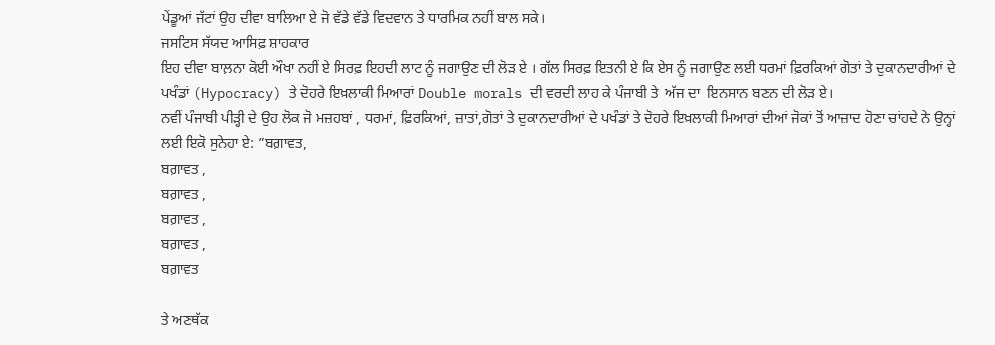ਪੇਂਡੂਆਂ ਜੱਟਾਂ ਉਹ ਦੀਵਾ ਬਾਲਿਆ ਏ ਜੋ ਵੱਡੇ ਵੱਡੇ ਵਿਦਵਾਨ ਤੇ ਧਾਰਮਿਕ ਨਹੀਂ ਬਾਲ ਸਕੇ।
ਜਸਟਿਸ ਸੱਯਦ ਆਸਿਫ਼ ਸ਼ਾਹਕਾਰ
ਇਹ ਦੀਵਾ ਬਾਲ਼ਨਾ ਕੋਈ ਔਖਾ ਨਹੀਂ ਏ ਸਿਰਫ਼ ਇਹਦੀ ਲਾਟ ਨੂੰ ਜਗਾਉਣ ਦੀ ਲੋਡ਼ ਏ । ਗੱਲ ਸਿਰਫ਼ ਇਤਨੀ ਏ ਕਿ ਏਸ ਨੂੰ ਜਗਾਉਣ ਲਈ ਧਰਮਾਂ ਫ਼ਿਰਕਿਆਂ ਗੋਤਾਂ ਤੇ ਦੁਕਾਨਦਾਰੀਆਂ ਦੇ ਪਖੰਡਾਂ (Hypocracy) ਤੇ ਦੋਹਰੇ ਇਖ਼ਲਾਕੀ ਮਿਆਰਾਂ Double morals ਦੀ ਵਰਦੀ ਲਾਹ ਕੇ ਪੰਜਾਬੀ ਤੇ  ਅੱਜ ਦਾ  ਇਨਸਾਨ ਬਣਨ ਦੀ ਲੋਡ਼ ਏ।
ਨਵੀਂ ਪੰਜਾਬੀ ਪੀਡ਼੍ਹੀ ਦੇ ਉਹ ਲੋਕ ਜੋ ਮਜ਼ਹਬਾਂ , ਧਰਮਾਂ, ਫ਼ਿਰਕਿਆਂ, ਜ਼ਾਤਾਂ,ਗੋਤਾਂ ਤੇ ਦੁਕਾਨਦਾਰੀਆਂ ਦੇ ਪਖੰਡਾਂ ਤੇ ਦੋਹਰੇ ਇਖ਼ਲਾਕੀ ਮਿਆਰਾਂ ਦੀਆਂ ਜੋਕਾਂ ਤੋਂ ਆਜ਼ਾਦ ਹੋਣਾ ਚਾਂਹਦੇ ਨੇ ਉਨ੍ਹਾਂ ਲਈ ਇਕੋ ਸੁਨੇਹਾ ਏ: ”ਬਗ਼ਾਵਤ,
ਬਗ਼ਾਵਤ ,
ਬਗ਼ਾਵਤ ,
ਬਗ਼ਾਵਤ ,
ਬਗ਼ਾਵਤ ,
ਬਗ਼ਾਵਤ

ਤੇ ਅਣਥੱਕ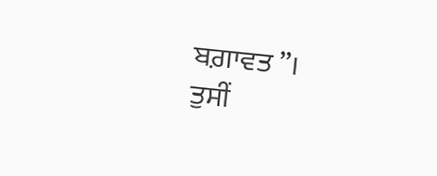ਬਗ਼ਾਵਤ ”।
ਤੁਸੀਂ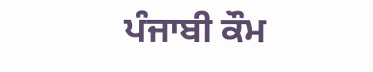ਪੰਜਾਬੀ ਕੌਮ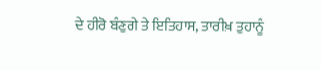ਦੇ ਹੀਰੋ ਬੰਣੁਗੇ ਤੇ ਇਤਿਹਾਸ, ਤਾਰੀਖ਼ ਤੁਹਾਨੂੰ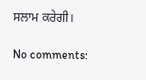ਸਲਾਮ ਕਰੇਗੀ।

No comments: